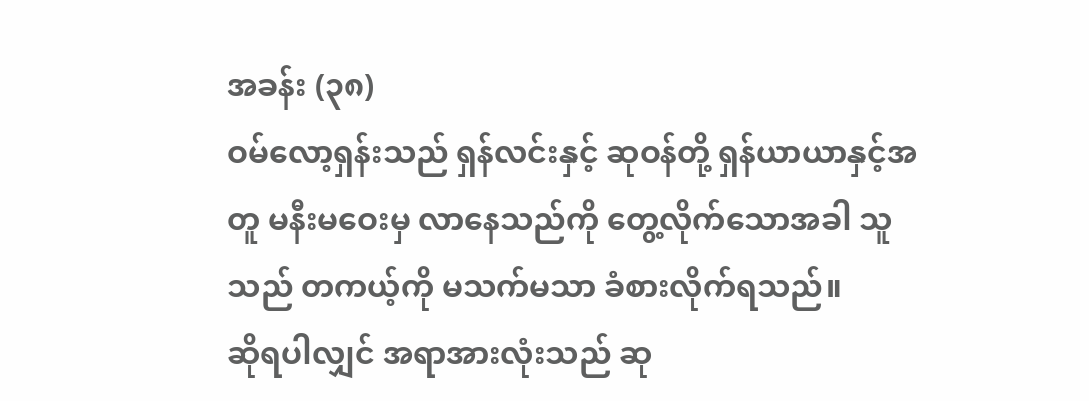အခန်း (၃၈)
ဝမ်လော့ရှန်းသည် ရှန်လင်းနှင့် ဆုဝန်တို့ ရှန်ယာယာနှင့်အတူ မနီးမဝေးမှ လာနေသည်ကို တွေ့လိုက်သောအခါ သူသည် တကယ့်ကို မသက်မသာ ခံစားလိုက်ရသည်။
ဆိုရပါလျှင် အရာအားလုံးသည် ဆု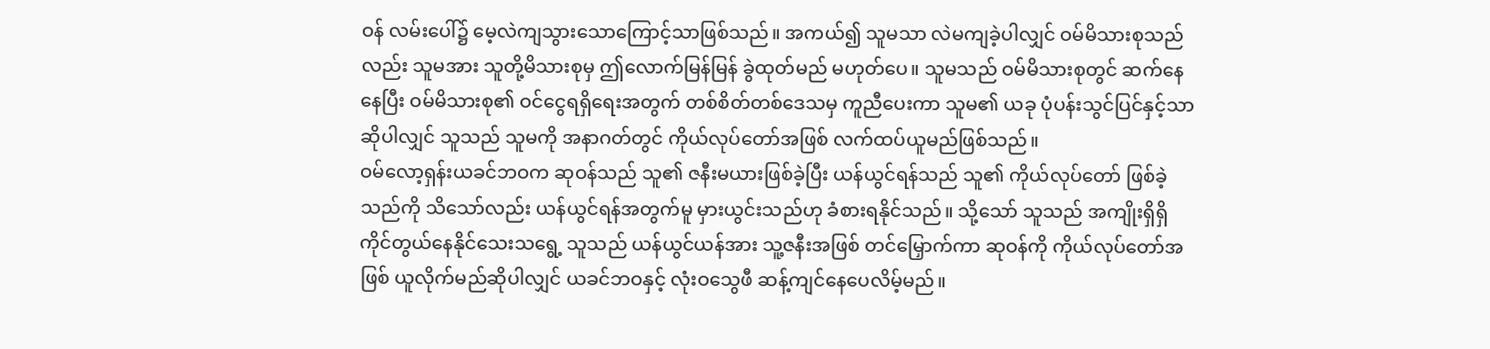ဝန် လမ်းပေါ်၌ မေ့လဲကျသွားသောကြောင့်သာဖြစ်သည်။ အကယ်၍ သူမသာ လဲမကျခဲ့ပါလျှင် ဝမ်မိသားစုသည်လည်း သူမအား သူတို့မိသားစုမှ ဤလောက်မြန်မြန် ခွဲထုတ်မည် မဟုတ်ပေ။ သူမသည် ဝမ်မိသားစုတွင် ဆက်နေနေပြီး ဝမ်မိသားစု၏ ဝင်ငွေရရှိရေးအတွက် တစ်စိတ်တစ်ဒေသမှ ကူညီပေးကာ သူမ၏ ယခု ပုံပန်းသွင်ပြင်နှင့်သာဆိုပါလျှင် သူသည် သူမကို အနာဂတ်တွင် ကိုယ်လုပ်တော်အဖြစ် လက်ထပ်ယူမည်ဖြစ်သည်။
ဝမ်လော့ရှန်းယခင်ဘဝက ဆုဝန်သည် သူ၏ ဇနီးမယားဖြစ်ခဲ့ပြီး ယန်ယွင်ရန်သည် သူ၏ ကိုယ်လုပ်တော် ဖြစ်ခဲ့သည်ကို သိသော်လည်း ယန်ယွင်ရန်အတွက်မူ မှားယွင်းသည်ဟု ခံစားရနိုင်သည်။ သို့သော် သူသည် အကျိုးရှိရှိ ကိုင်တွယ်နေနိုင်သေးသရွေ့ သူသည် ယန်ယွင်ယန်အား သူ့ဇနီးအဖြစ် တင်မြှောက်ကာ ဆုဝန်ကို ကိုယ်လုပ်တော်အဖြစ် ယူလိုက်မည်ဆိုပါလျှင် ယခင်ဘဝနှင့် လုံးဝသွေဖီ ဆန့်ကျင်နေပေလိမ့်မည်။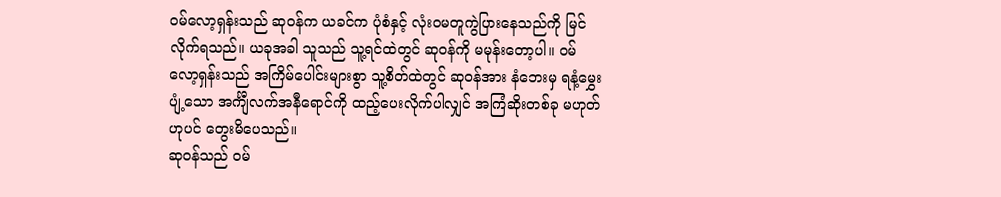ဝမ်လော့ရှန်းသည် ဆုဝန်က ယခင်က ပုံစံနှင့် လုံးဝမတူကွဲပြားနေသည်ကို မြင်လိုက်ရသည်။ ယခုအခါ သူသည် သူ့ရင်ထဲတွင် ဆုဝန်ကို မမုန်းတော့ပါ။ ဝမ်လော့ရှန်းသည် အကြိမ်ပေါင်းများစွာ သူ့စိတ်ထဲတွင် ဆုဝန်အား နံဘေးမှ ရနံ့မွှေးပျံ့သော အင်္ကျီလက်အနီရောင်ကို ထည့်ပေးလိုက်ပါလျှင် အကြံဆိုးတစ်ခု မဟုတ်ဟုပင် တွေးမိပေသည်။
ဆုဝန်သည် ဝမ်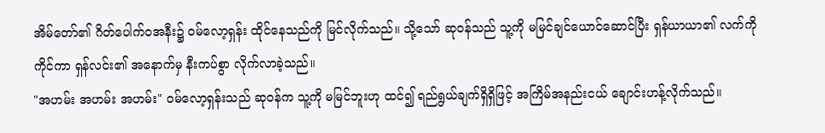အိမ်တော်၏ ဂိတ်ပေါက်ဝအနီး၌ ဝမ်လော့ရှန်း ထိုင်နေသည်ကို မြင်လိုက်သည်။ သို့သော် ဆုဝန်သည် သူ့ကို မမြင်ချင်ယောင်ဆောင်ပြီး ရှန်ယာယာ၏ လက်ကိုကိုင်ကာ ရှန်လင်း၏ အနောက်မှ နီးကပ်စွာ လိုက်လာခဲ့သည်။
"အဟမ်း အဟမ်း အဟမ်း" ဝမ်လော့ရှန်းသည် ဆုဝန်က သူ့ကို မမြင်ဘူးဟု ထင်၍ ရည်ရွယ်ချက်ရှိရှိဖြင့် အကြိမ်အနည်းငယ် ချောင်းဟန့်လိုက်သည်။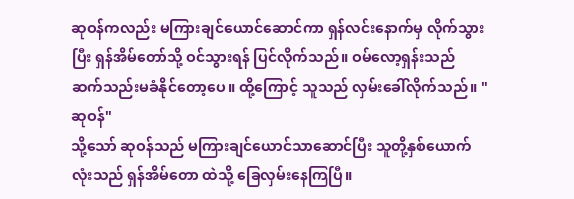ဆုဝန်ကလည်း မကြားချင်ယောင်ဆောင်ကာ ရှန်လင်းနောက်မှ လိုက်သွားပြီး ရှန်အိမ်တော်သို့ ဝင်သွားရန် ပြင်လိုက်သည်။ ဝမ်လော့ရှန်းသည် ဆက်သည်းမခံနိုင်တော့ပေ။ ထို့ကြောင့် သူသည် လှမ်းခေါ်လိုက်သည်။ "ဆုဝန်"
သို့သော် ဆုဝန်သည် မကြားချင်ယောင်သာဆောင်ပြီး သူတို့နှစ်ယောက်လုံးသည် ရှန်အိမ်တော ထဲသို့ ခြေလှမ်းနေကြပြီ။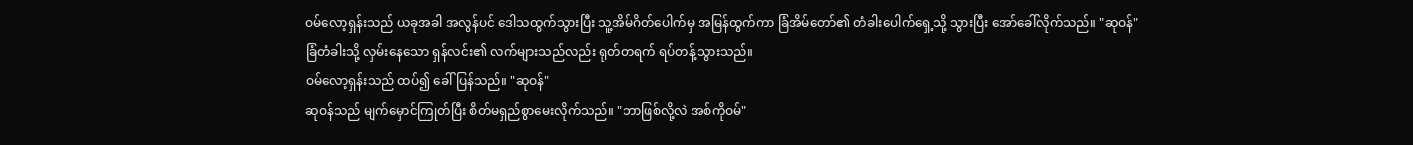ဝမ်လော့ရှန်းသည် ယခုအခါ အလွန်ပင် ဒေါသထွက်သွားပြီး သူ့အိမ်ဂိတ်ပေါက်မှ အမြန်ထွက်ကာ ခြံအိမ်တော်၏ တံခါးပေါက်ရှေ့သို့ သွားပြီး အော်ခေါ်လိုက်သည်။ "ဆုဝန်"
ခြံတံခါးသို့ လှမ်းနေသော ရှန်လင်း၏ လက်များသည်လည်း ရုတ်တရက် ရပ်တန့်သွားသည်။
ဝမ်လော့ရှန်းသည် ထပ်၍ ခေါ်ပြန်သည်။ "ဆုဝန်"
ဆုဝန်သည် မျက်မှောင်ကြုတ်ပြီး စိတ်မရှည်စွာမေးလိုက်သည်။ "ဘာဖြစ်လို့လဲ အစ်ကိုဝမ်"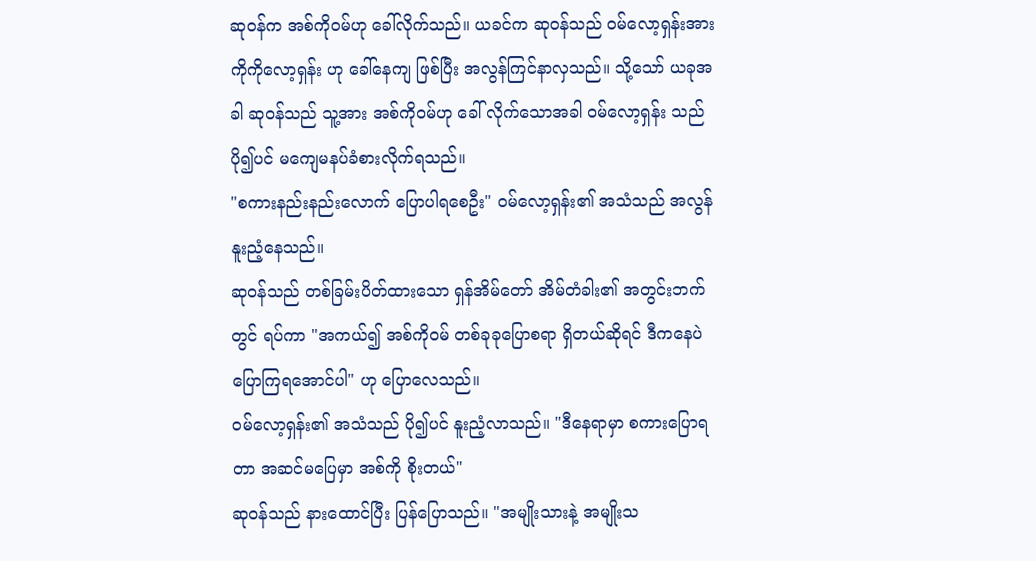ဆုဝန်က အစ်ကိုဝမ်ဟု ခေါ်လိုက်သည်။ ယခင်က ဆုဝန်သည် ဝမ်လော့ရှန်းအား ကိုကိုလော့ရှန်း ဟု ခေါ်နေကျ ဖြစ်ပြီး အလွန်ကြင်နာလှသည်။ သို့သော် ယခုအခါ ဆုဝန်သည် သူ့အား အစ်ကိုဝမ်ဟု ခေါ် လိုက်သောအခါ ဝမ်လော့ရှန်း သည် ပို၍ပင် မကျေမနပ်ခံစားလိုက်ရသည်။
"စကားနည်းနည်းလောက် ပြောပါရစေဦး" ဝမ်လော့ရှန်း၏ အသံသည် အလွန်နူးညံ့နေသည်။
ဆုဝန်သည် တစ်ခြမ်းပိတ်ထားသော ရှန်အိမ်တော် အိမ်တံခါး၏ အတွင်းဘက်တွင် ရပ်ကာ "အကယ်၍ အစ်ကိုဝမ် တစ်ခုခုပြောစရာ ရှိတယ်ဆိုရင် ဒီကနေပဲ ပြောကြရအောင်ပါ" ဟု ပြောလေသည်။
ဝမ်လော့ရှန်း၏ အသံသည် ပို၍ပင် နူးညံ့လာသည်။ "ဒီနေရာမှာ စကားပြောရတာ အဆင်မပြေမှာ အစ်ကို စိုးတယ်"
ဆုဝန်သည် နားထောင်ပြီး ပြန်ပြောသည်။ "အမျိုးသားနဲ့ အမျိုးသ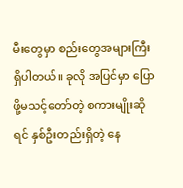မီးတွေမှာ စည်းတွေအများကြီး ရှိပါတယ်။ ခုလို အပြင်မှာ ပြောဖို့မသင့်တော်တဲ့ စကားမျိုးဆိုရင် နှစ်ဦးတည်းရှိတဲ့ နေ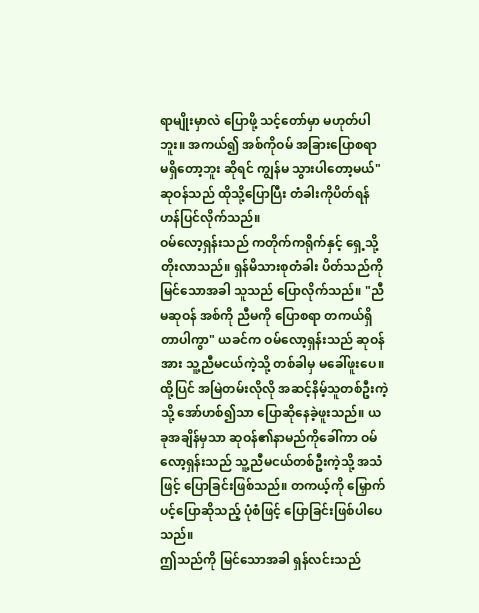ရာမျိုးမှာလဲ ပြောဖို့ သင့်တော်မှာ မဟုတ်ပါဘူး။ အကယ်၍ အစ်ကိုဝမ် အခြားပြောစရာ မရှိတော့ဘူး ဆိုရင် ကျွန်မ သွားပါတော့မယ်" ဆုဝန်သည် ထိုသို့ပြောပြီး တံခါးကိုပိတ်ရန် ဟန်ပြင်လိုက်သည်။
ဝမ်လော့ရှန်းသည် ကတိုက်ကရိုက်နှင့် ရှေ့သို့ တိုးလာသည်။ ရှန်မိသားစုတံခါး ပိတ်သည်ကို မြင်သောအခါ သူသည် ပြောလိုက်သည်။ "ညီမဆုဝန် အစ်ကို ညီမကို ပြောစရာ တကယ်ရှိတာပါကွာ" ယခင်က ဝမ်လော့ရှန်းသည် ဆုဝန်အား သူ့ညီမငယ်ကဲ့သို့ တစ်ခါမှ မခေါ်ဖူးပေ။ ထို့ပြင် အမြဲတမ်းလိုလို အဆင့်နိမ့်သူတစ်ဦးကဲ့သို့ အော်ဟစ်၍သာ ပြောဆိုနေခဲ့ဖူးသည်။ ယခုအချိန်မှသာ ဆုဝန်၏နာမည်ကိုခေါ်ကာ ဝမ်လော့ရှန်းသည် သူ့ညီမငယ်တစ်ဦးကဲ့သို့ အသံဖြင့် ပြောခြင်းဖြစ်သည်။ တကယ့်ကို မြှောက်ပင့်ပြောဆိုသည့် ပုံစံဖြင့် ပြောခြင်းဖြစ်ပါပေသည်။
ဤသည်ကို မြင်သောအခါ ရှန်လင်းသည်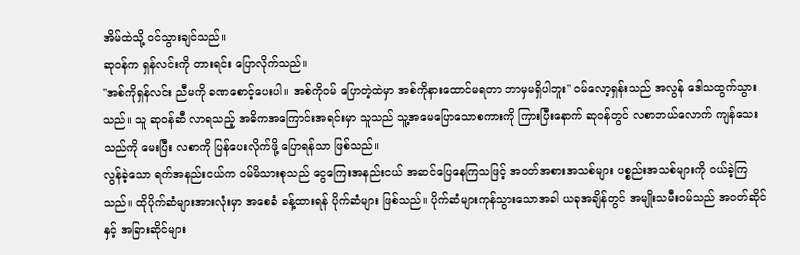အိမ်ထဲသို့ ဝင်သွားချင်သည်။
ဆုဝန်က ရှန်လင်းကို တားရင်း ပြောလိုက်သည်။
"အစ်ကိုရှန်လင်း ညီမကို ခဏစောင့်ပေးပါ။ အစ်ကိုဝမ် ပြောတဲ့ထဲမှာ အစ်ကိုနားထောင်မရတာ ဘာမှမရှိပါဘူး" ဝမ်လော့ရှန်းသည် အလွန် ဒေါသထွက်သွားသည်။ သူ ဆုဝန်ဆီ လာရသည့် အဓိကအကြောင်းအရင်းမှာ သူသည် သူ့အမေပြောသောစကားကို ကြားပြီးနောက် ဆုဝန်တွင် လစာဘယ်လောက် ကျန်သေးသည်ကို မေးပြီး လစာကို ပြန်ပေးလိုက်ဖို့ ပြောရန်သာ ဖြစ်သည်။
လွန်ခဲ့သော ရက်အနည်းငယ်က ဝမ်မိသားစုသည် ငွေကြေးအနည်းငယ် အဆင်ပြေနေကြသဖြင့် အဝတ်အစားအသစ်များ ပစ္စည်းအသစ်များကို ဝယ်ခဲ့ကြသည်။ ထိုပိုက်ဆံများအားလုံးမှာ အစေခံ ခန့်ထားရန် ပိုက်ဆံများ ဖြစ်သည်။ ပိုက်ဆံများကုန်သွားသောအခါ ယခုအချိန်တွင် အမျိုးသမီးဝမ်သည် အဝတ်ဆိုင်နှင့် အခြားဆိုင်များ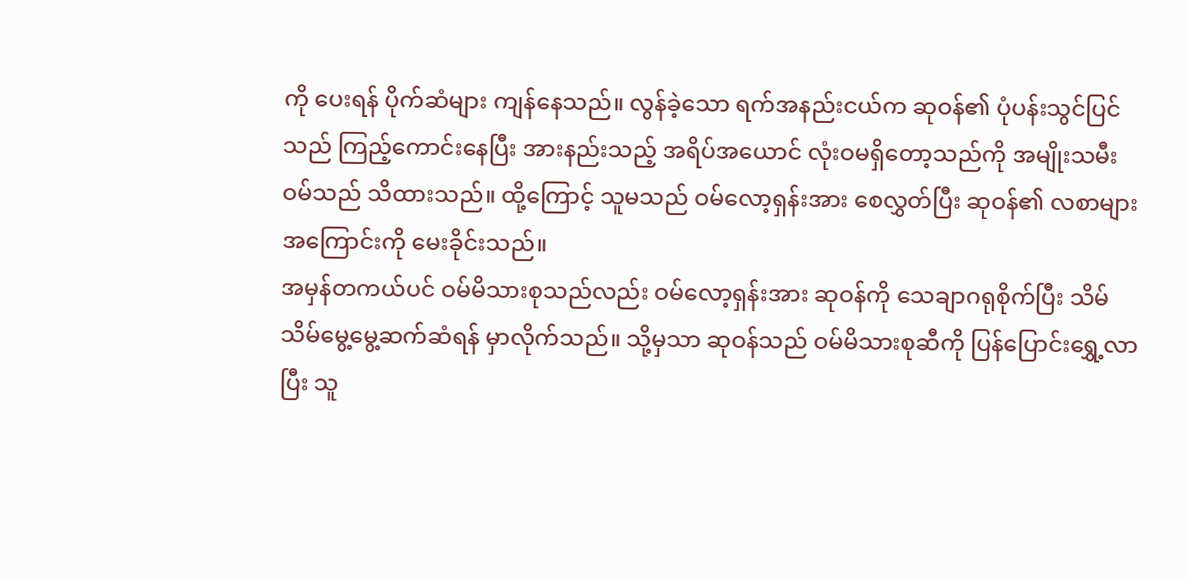ကို ပေးရန် ပိုက်ဆံများ ကျန်နေသည်။ လွန်ခဲ့သော ရက်အနည်းငယ်က ဆုဝန်၏ ပုံပန်းသွင်ပြင်သည် ကြည့်ကောင်းနေပြီး အားနည်းသည့် အရိပ်အယောင် လုံးဝမရှိတော့သည်ကို အမျိုးသမီးဝမ်သည် သိထားသည်။ ထို့ကြောင့် သူမသည် ဝမ်လော့ရှန်းအား စေလွှတ်ပြီး ဆုဝန်၏ လစာများအကြောင်းကို မေးခိုင်းသည်။
အမှန်တကယ်ပင် ဝမ်မိသားစုသည်လည်း ဝမ်လော့ရှန်းအား ဆုဝန်ကို သေချာဂရုစိုက်ပြီး သိမ်သိမ်မွေ့မွေ့ဆက်ဆံရန် မှာလိုက်သည်။ သို့မှသာ ဆုဝန်သည် ဝမ်မိသားစုဆီကို ပြန်ပြောင်းရွှေ့လာပြီး သူ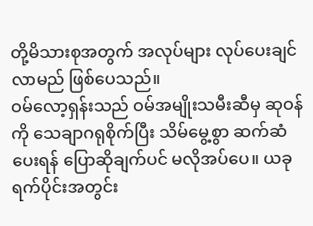တို့မိသားစုအတွက် အလုပ်များ လုပ်ပေးချင်လာမည် ဖြစ်ပေသည်။
ဝမ်လော့ရှန်းသည် ဝမ်အမျိုးသမီးဆီမှ ဆုဝန်ကို သေချာဂရုစိုက်ပြီး သိမ်မွေ့စွာ ဆက်ဆံပေးရန် ပြောဆိုချက်ပင် မလိုအပ်ပေ။ ယခုရက်ပိုင်းအတွင်း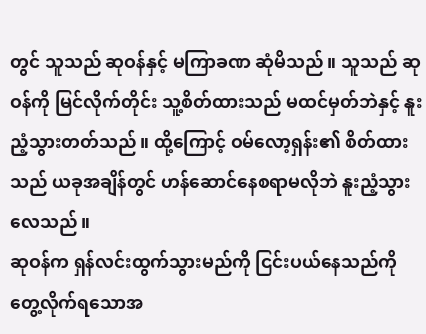တွင် သူသည် ဆုဝန်နှင့် မကြာခဏ ဆုံမိသည်။ သူသည် ဆုဝန်ကို မြင်လိုက်တိုင်း သူ့စိတ်ထားသည် မထင်မှတ်ဘဲနှင့် နူးညံ့သွားတတ်သည်။ ထို့ကြောင့် ဝမ်လော့ရှန်း၏ စိတ်ထားသည် ယခုအချိန်တွင် ဟန်ဆောင်နေစရာမလိုဘဲ နူးညံ့သွားလေသည်။
ဆုဝန်က ရှန်လင်းထွက်သွားမည်ကို ငြင်းပယ်နေသည်ကို တွေ့လိုက်ရသောအ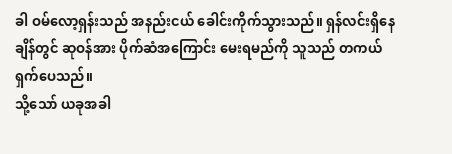ခါ ဝမ်လော့ရှန်းသည် အနည်းငယ် ခေါင်းကိုက်သွားသည်။ ရှန်လင်းရှိနေချိန်တွင် ဆုဝန်အား ပိုက်ဆံအကြောင်း မေးရမည်ကို သူသည် တကယ်ရှက်ပေသည်။
သို့သော် ယခုအခါ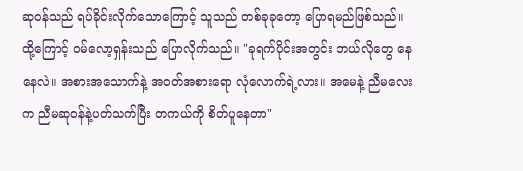ဆုဝန်သည် ရပ်ခိုင်းလိုက်သောကြောင့် သူသည် တစ်ခုခုတော့ ပြောရမည်ဖြစ်သည်။ ထို့ကြောင့် ဝမ်လော့ရှန်းသည် ပြောလိုက်သည်။ "ခုရက်ပိုင်းအတွင်း ဘယ်လိုတွေ နေနေလဲ။ အစားအသောက်နဲ့ အဝတ်အစားရော လုံလောက်ရဲ့လား။ အမေနဲ့ ညီမလေးက ညီမဆုဝန်နဲ့ပတ်သက်ပြီး တကယ်ကို စိတ်ပူနေတာ"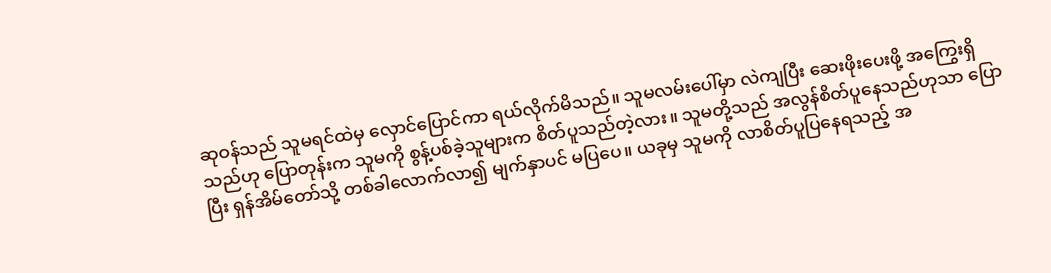ဆုဝန်သည် သူမရင်ထဲမှ လှောင်ပြောင်ကာ ရယ်လိုက်မိသည်။ သူမလမ်းပေါ်မှာ လဲကျပြီး ဆေးဖိုးပေးဖို့ အကြွေးရှိသည်ဟု ပြောတုန်းက သူမကို စွန့်ပစ်ခဲ့သူများက စိတ်ပူသည်တဲ့လား။ သူမတို့သည် အလွန်စိတ်ပူနေသည်ဟုသာ ပြောပြီး ရှန်အိမ်တော်သို့ တစ်ခါလောက်လာ၍ မျက်နှာပင် မပြပေ။ ယခုမှ သူမကို လာစိတ်ပူပြနေရသည့် အ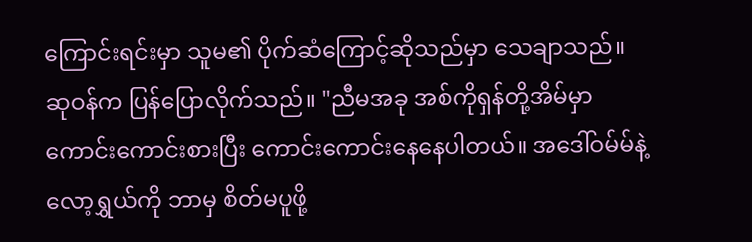ကြောင်းရင်းမှာ သူမ၏ ပိုက်ဆံကြောင့်ဆိုသည်မှာ သေချာသည်။
ဆုဝန်က ပြန်ပြောလိုက်သည်။ "ညီမအခု အစ်ကိုရှန်တို့အိမ်မှာ ကောင်းကောင်းစားပြီး ကောင်းကောင်းနေနေပါတယ်။ အဒေါ်ဝမ်မ်နဲ့ လော့ရွှယ်ကို ဘာမှ စိတ်မပူဖို့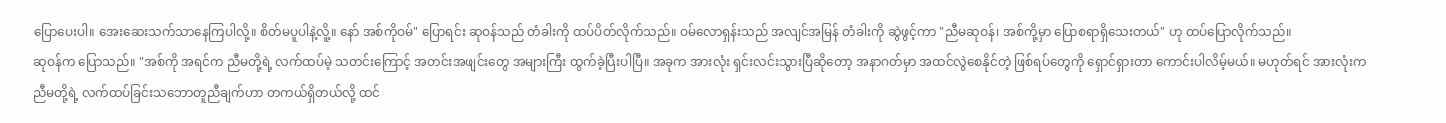ပြောပေးပါ။ အေးဆေးသက်သာနေကြပါလို့။ စိတ်မပူပါနဲ့လိူ့။ နော် အစ်ကိုဝမ်" ပြောရင်း ဆုဝန်သည် တံခါးကို ထပ်ပိတ်လိုက်သည်။ ဝမ်လောရှန်းသည် အလျင်အမြန် တံခါးကို ဆွဲဖွင့်ကာ "ညီမဆုဝန်၊ အစ်ကို့မှာ ပြောစရာရှိသေးတယ်" ဟု ထပ်ပြောလိုက်သည်။
ဆုဝန်က ပြောသည်။ "အစ်ကို အရင်က ညီမတို့ရဲ့ လက်ထပ်မဲ့ သတင်းကြောင့် အတင်းအဖျင်းတွေ အများကြီး ထွက်ခဲ့ပြီးပါပြီ။ အခုက အားလုံး ရှင်းလင်းသွားပြီဆိုတော့ အနာဂတ်မှာ အထင်လွဲစေနိုင်တဲ့ ဖြစ်ရပ်တွေကို ရှောင်ရှားတာ ကောင်းပါလိမ့်မယ်။ မဟုတ်ရင် အားလုံးက ညီမတို့ရဲ့ လက်ထပ်ခြင်းသဘောတူညီချက်ဟာ တကယ်ရှိတယ်လို့ ထင်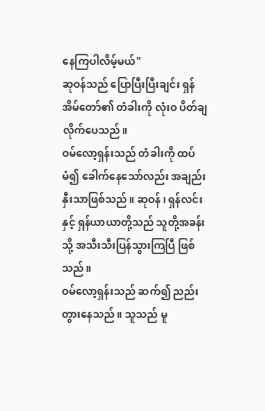နေကြပါလိမ့်မယ်"
ဆုဝန်သည် ပြောပြီးပြီးချင်း ရှန်အိမ်တော်၏ တံခါးကို လုံးဝ ပိတ်ချလိုက်ပေသည်။
ဝမ်လော့ရှန်းသည် တံခါးကို ထပ်မံ၍ ခေါက်နေသော်လည်း အချည်းနှီးသာဖြစ်သည်။ ဆုဝန်၊ ရှန်လင်းနှင့် ရှန်ယာယာတို့သည် သူတို့အခန်းသို့ အသီးသီးပြန်သွားကြပြီ ဖြစ်သည်။
ဝမ်လော့ရှန်းသည် ဆက်၍ ညည်းတွားနေသည်။ သူသည် မူ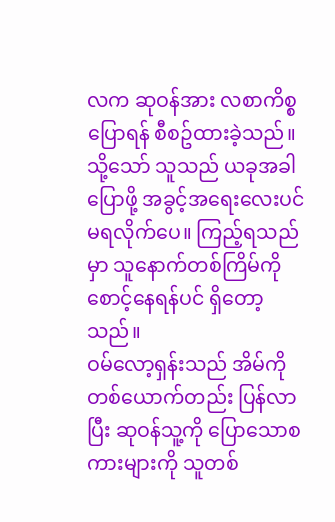လက ဆုဝန်အား လစာကိစ္စပြောရန် စီစဥ်ထားခဲ့သည်။ သို့သော် သူသည် ယခုအခါ ပြောဖို့ အခွင့်အရေးလေးပင် မရလိုက်ပေ။ ကြည့်ရသည်မှာ သူနောက်တစ်ကြိမ်ကို စောင့်နေရန်ပင် ရှိတော့သည်။
ဝမ်လော့ရှန်းသည် အိမ်ကို တစ်ယောက်တည်း ပြန်လာပြီး ဆုဝန်သူ့ကို ပြောသောစကားများကို သူတစ်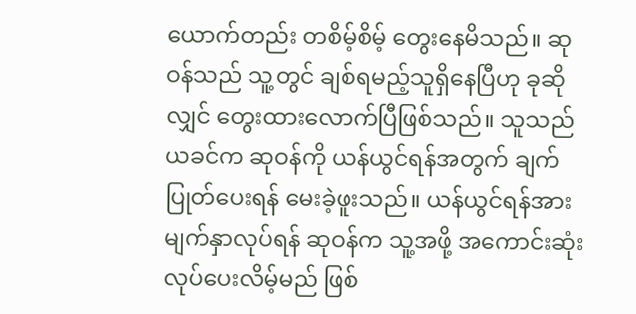ယောက်တည်း တစိမ့်စိမ့် တွေးနေမိသည်။ ဆုဝန်သည် သူ့တွင် ချစ်ရမည့်သူရှိနေပြီဟု ခုဆိုလျှင် တွေးထားလောက်ပြီဖြစ်သည်။ သူသည် ယခင်က ဆုဝန်ကို ယန်ယွင်ရန်အတွက် ချက်ပြုတ်ပေးရန် မေးခဲ့ဖူးသည်။ ယန်ယွင်ရန်အား မျက်နှာလုပ်ရန် ဆုဝန်က သူ့အဖို့ အကောင်းဆုံးလုပ်ပေးလိမ့်မည် ဖြစ်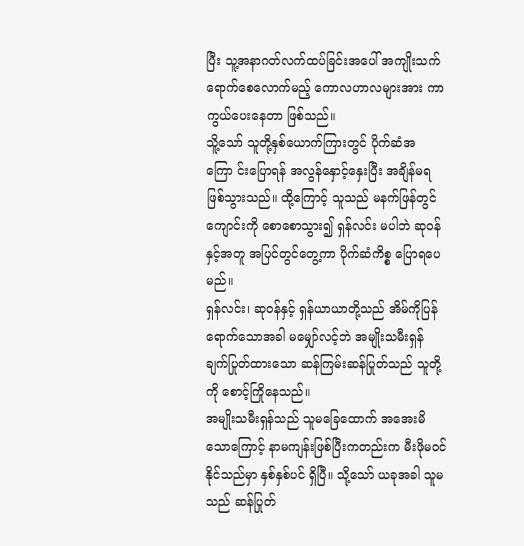ပြီး သူ့အနာဂတ်လက်ထပ်ခြင်းအပေါ် အကျိုးသက်ရောက်စေလောက်မည့် ကောလဟာလများအား ကာကွယ်ပေးနေတာ ဖြစ်သည်။
သိူ့သော် သူတို့နှစ်ယောက်ကြားတွင် ပိုက်ဆံအကြော င်းပြောရန် အလွန်နှောင့်နှေးပြီး အချိန်မရ ဖြစ်သွားသည်။ ထို့ကြောင့် သူသည် မနက်ဖြန်တွင် ကျောင်းကို စောစောသွား၍ ရှန်လင်း မပါဘဲ ဆုဝန်နှင့်အတူ အပြင်တွင်တွေ့ကာ ပိုက်ဆံကိစ္စ ပြောရပေမည်။
ရှန်လင်း၊ ဆုဝန်နှင့် ရှန်ယာယာတို့သည် အိမ်ကိုပြန်ရောက်သောအခါ မမျှော်လင့်ဘဲ အမျိုးသမီးရှန် ချက်ပြုတ်ထားသော ဆန်ကြမ်းဆန်ပြုတ်သည် သူတို့ကို စောင့်ကြိုနေသည်။
အမျိုးသမီးရှန်သည် သူမခြေထောက် အအေးမိသောကြောင့် နာမကျန်းဖြစ်ပြီးကတည်းက မီးဖိုမဝင်နိုင်သည်မှာ နှစ်နှစ်ပင် ရှိပြီ။ သို့သော် ယခုအခါ သူမသည် ဆန်ပြုတ်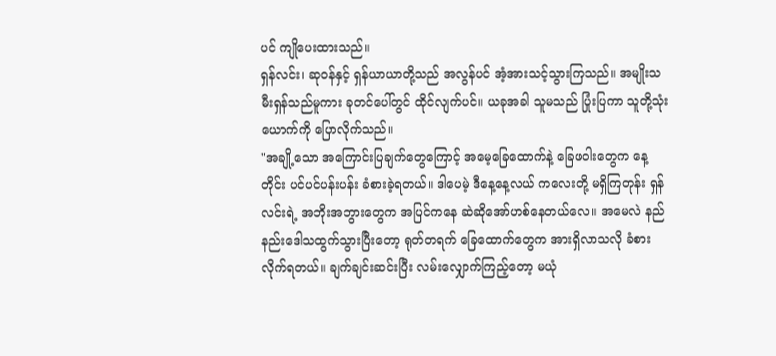ပင် ကျိုပေးထားသည်။
ရှန်လင်း၊ ဆုဝန်နှင့် ရှန်ယာယာတို့သည် အလွန်ပင် အံ့အားသင့်သွားကြသည်။ အမျိုးသမီးရှန်သည်မူကား ခုတင်ပေါ်တွင် ထိုင်လျက်ပင်။ ယခုအခါ သူမသည် ပြုံးပြကာ သူတို့သုံးယောက်ကို ပြောလိုက်သည်။
"အချို့သော အကြောင်းပြချက်တွေကြောင့် အမေ့ခြေထောက်နဲ့ ခြေဖဝါးတွေက နေ့တိုင်း ပင်ပင်ပန်းပန်း ခံစားခဲ့ရတယ်။ ဒါပေမဲ့ ဒီနေ့နေ့လယ် ကလေးတို့ မရှိကြတုန်း ရှန်လင်းရဲ့ အဘိုးအဘွားတွေက အပြင်ကနေ ဆဲဆိုအော်ဟစ်နေတယ်လေ။ အမေလဲ နည်နည်းဒေါသထွက်သွားပြီးတော့ ရုတ်တရက် ခြေထောက်တွေက အားရှိလာသလို ခံစားလိုက်ရတယ်။ ချက်ချင်းဆင်းပြီး လမ်းလျှောက်ကြည့်တော့ မယုံ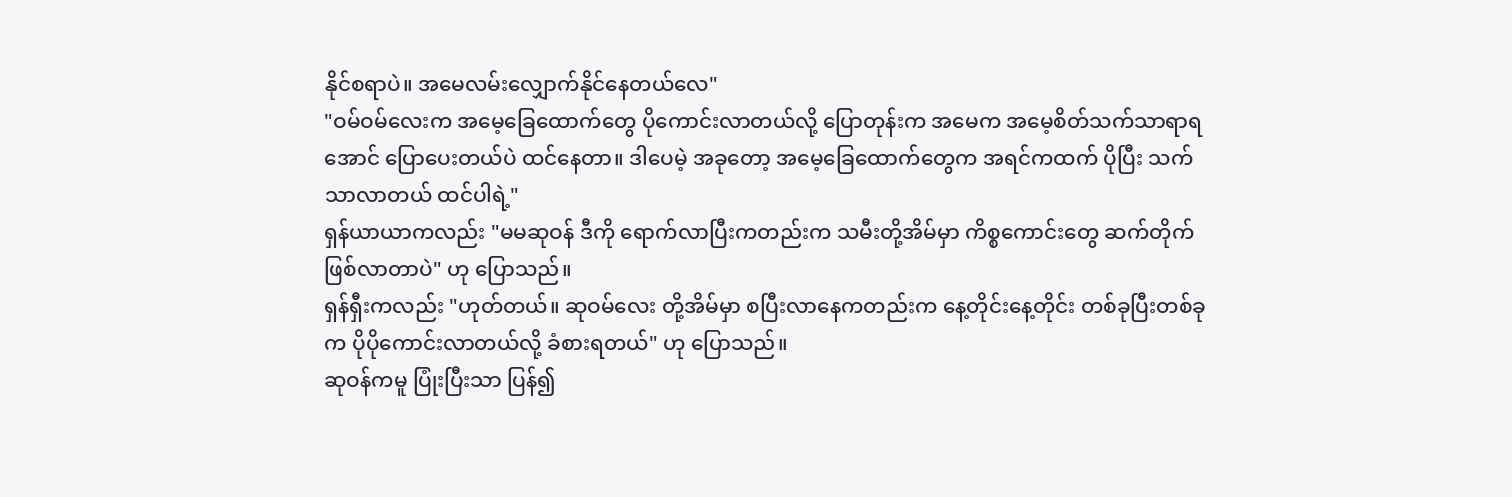နိုင်စရာပဲ။ အမေလမ်းလျှောက်နိုင်နေတယ်လေ"
"ဝမ်ဝမ်လေးက အမေ့ခြေထောက်တွေ ပိုကောင်းလာတယ်လို့ ပြောတုန်းက အမေက အမေ့စိတ်သက်သာရာရအောင် ပြောပေးတယ်ပဲ ထင်နေတာ။ ဒါပေမဲ့ အခုတော့ အမေ့ခြေထောက်တွေက အရင်ကထက် ပိုပြီး သက်သာလာတယ် ထင်ပါရဲ့"
ရှန်ယာယာကလည်း "မမဆုဝန် ဒီကို ရောက်လာပြီးကတည်းက သမီးတို့အိမ်မှာ ကိစ္စကောင်းတွေ ဆက်တိုက်ဖြစ်လာတာပဲ" ဟု ပြောသည်။
ရှန်ရှီးကလည်း "ဟုတ်တယ်။ ဆုဝမ်လေး တို့အိမ်မှာ စပြီးလာနေကတည်းက နေ့တိုင်းနေ့တိုင်း တစ်ခုပြီးတစ်ခုက ပိုပိုကောင်းလာတယ်လို့ ခံစားရတယ်" ဟု ပြောသည်။
ဆုဝန်ကမူ ပြုံးပြီးသာ ပြန်၍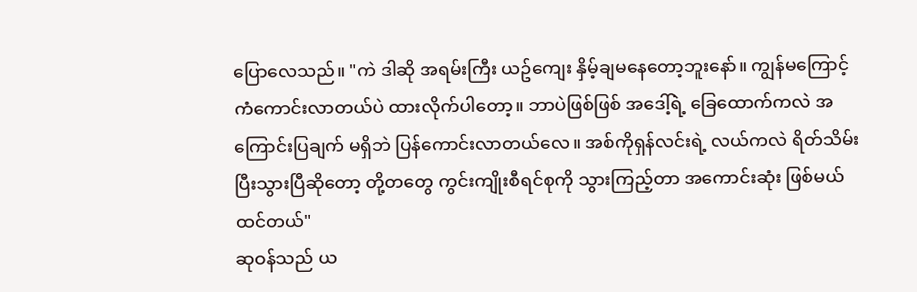ပြောလေသည်။ "ကဲ ဒါဆို အရမ်းကြီး ယဥ်ကျေး နှိမ့်ချမနေတော့ဘူးနော်။ ကျွန်မကြောင့် ကံကောင်းလာတယ်ပဲ ထားလိုက်ပါတော့။ ဘာပဲဖြစ်ဖြစ် အဒေါ့်ရဲ့ ခြေထောက်ကလဲ အကြောင်းပြချက် မရှိဘဲ ပြန်ကောင်းလာတယ်လေ။ အစ်ကိုရှန်လင်းရဲ့ လယ်ကလဲ ရိတ်သိမ်းပြီးသွားပြီဆိုတော့ တို့တတွေ ကွင်းကျိုးစီရင်စုကို သွားကြည့်တာ အကောင်းဆုံး ဖြစ်မယ်ထင်တယ်"
ဆုဝန်သည် ယ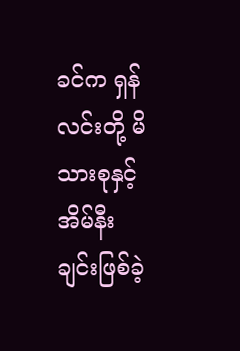ခင်က ရှန်လင်းတို့ မိသားစုနှင့် အိမ်နီးချင်းဖြစ်ခဲ့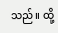သည်။ ထို့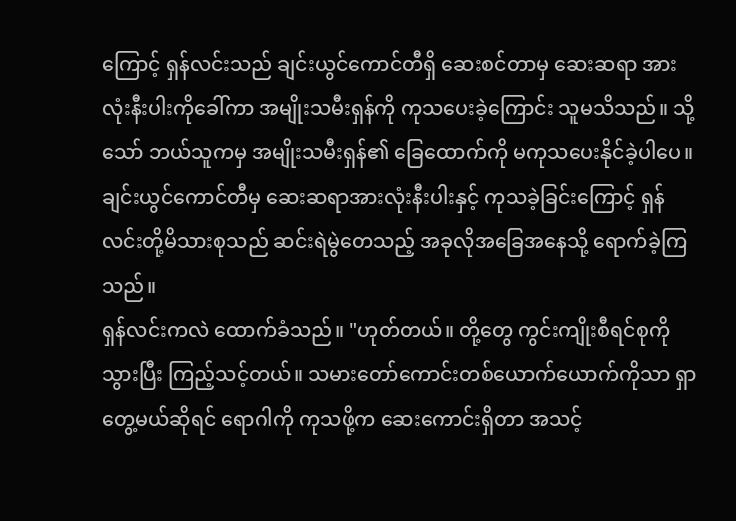ကြောင့် ရှန်လင်းသည် ချင်းယွင်ကောင်တီရှိ ဆေးစင်တာမှ ဆေးဆရာ အားလုံးနီးပါးကိုခေါ်ကာ အမျိုးသမီးရှန်ကို ကုသပေးခဲ့ကြောင်း သူမသိသည်။ သို့သော် ဘယ်သူကမှ အမျိုးသမီးရှန်၏ ခြေထောက်ကို မကုသပေးနိုင်ခဲ့ပါပေ။ ချင်းယွင်ကောင်တီမှ ဆေးဆရာအားလုံးနီးပါးနှင့် ကုသခဲ့ခြင်းကြောင့် ရှန်လင်းတို့မိသားစုသည် ဆင်းရဲမွဲတေသည့် အခုလိုအခြေအနေသို့ ရောက်ခဲ့ကြသည်။
ရှန်လင်းကလဲ ထောက်ခံသည်။ "ဟုတ်တယ်။ တို့တွေ ကွင်းကျိုးစီရင်စုကို သွားပြီး ကြည့်သင့်တယ်။ သမားတော်ကောင်းတစ်ယောက်ယောက်ကိုသာ ရှာတွေ့မယ်ဆိုရင် ရောဂါကို ကုသဖို့က ဆေးကောင်းရှိတာ အသင့်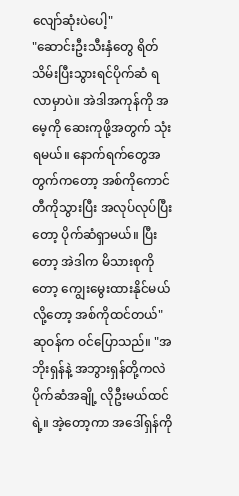လျော်ဆုံးပဲပေါ့"
"ဆောင်းဦးသီးနှံတွေ ရိတ်သိမ်းပြီးသွားရင်ပိုက်ဆံ ရလာမှာပဲ။ အဲဒါအကုန်ကို အမေ့ကို ဆေးကုဖို့အတွက် သုံးရမယ်။ နောက်ရက်တွေအတွက်ကတော့ အစ်ကိုကောင်တီကိုသွားပြီး အလုပ်လုပ်ပြီးတော့ ပိုက်ဆံရှာမယ်။ ပြီးတော့ အဲဒါက မိသားစုကိုတော့ ကျွေးမွေးထားနိုင်မယ်လို့တော့ အစ်ကိုထင်တယ်" ဆုဝန်က ဝင်ပြောသည်။ "အဘိုးရှန်နဲ့ အဘွားရှန်တို့ကလဲ ပိုက်ဆံအချို့ လိုဦးမယ်ထင်ရဲ့။ အဲ့တော့ကာ အဒေါ်ရှန်ကို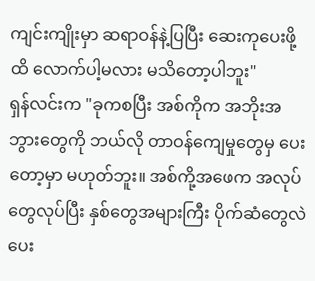ကျင်းကျိုးမှာ ဆရာဝန်နဲ့ပြပြီး ဆေးကုပေးဖို့ထိ လောက်ပါ့မလား မသိတော့ပါဘူး"
ရှန်လင်းက "ခုကစပြီး အစ်ကိုက အဘိုးအဘွားတွေကို ဘယ်လို တာဝန်ကျေမှုတွေမှ ပေးတော့မှာ မဟုတ်ဘူး။ အစ်ကို့အဖေက အလုပ်တွေလုပ်ပြီး နှစ်တွေအများကြီး ပိုက်ဆံတွေလဲ ပေး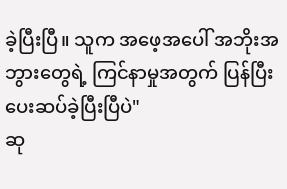ခဲ့ပြီးပြီ။ သူက အဖေ့အပေါ် အဘိုးအဘွားတွေရဲ့ ကြင်နာမှုအတွက် ပြန်ပြီးပေးဆပ်ခဲ့ပြီးပြီပဲ"
ဆု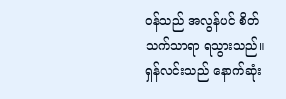ဝန်သည် အလွန်ပင် စိတ်သက်သာရာ ရသွားသည်။
ရှန်လင်းသည် နောက်ဆုံး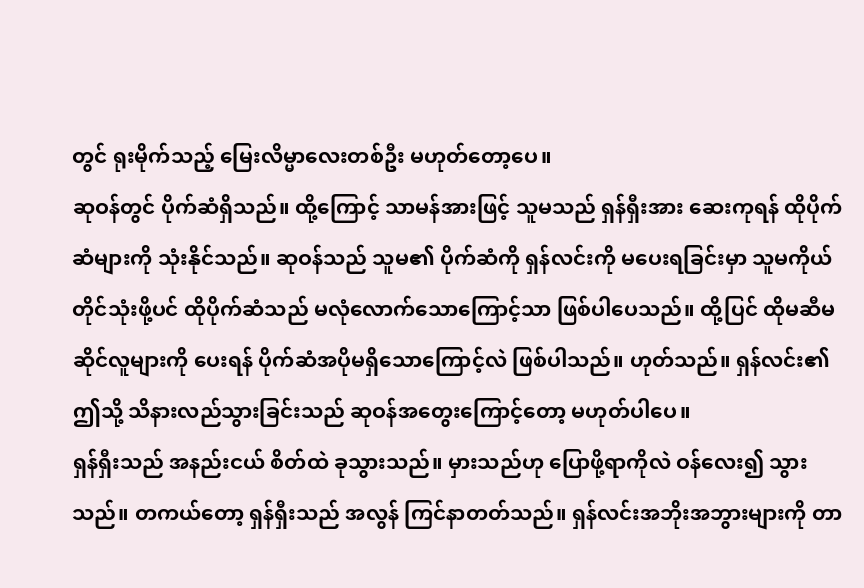တွင် ရုးမိုက်သည့် မြေးလိမ္မာလေးတစ်ဦး မဟုတ်တော့ပေ။
ဆုဝန်တွင် ပိုက်ဆံရှိသည်။ ထို့ကြောင့် သာမန်အားဖြင့် သူမသည် ရှန်ရှီးအား ဆေးကုရန် ထိုပိုက်ဆံများကို သုံးနိုင်သည်။ ဆုဝန်သည် သူမ၏ ပိုက်ဆံကို ရှန်လင်းကို မပေးရခြင်းမှာ သူမကိုယ်တိုင်သုံးဖို့ပင် ထိုပိုက်ဆံသည် မလုံလောက်သောကြောင့်သာ ဖြစ်ပါပေသည်။ ထို့ပြင် ထိုမဆီမဆိုင်လူများကို ပေးရန် ပိုက်ဆံအပိုမရှိသောကြောင့်လဲ ဖြစ်ပါသည်။ ဟုတ်သည်။ ရှန်လင်း၏ ဤသို့ သိနားလည်သွားခြင်းသည် ဆုဝန်အတွေးကြောင့်တော့ မဟုတ်ပါပေ။
ရှန်ရှီးသည် အနည်းငယ် စိတ်ထဲ ခုသွားသည်။ မှားသည်ဟု ပြောဖို့ရာကိုလဲ ဝန်လေး၍ သွားသည်။ တကယ်တော့ ရှန်ရှီးသည် အလွန် ကြင်နာတတ်သည်။ ရှန်လင်းအဘိုးအဘွားများကို တာ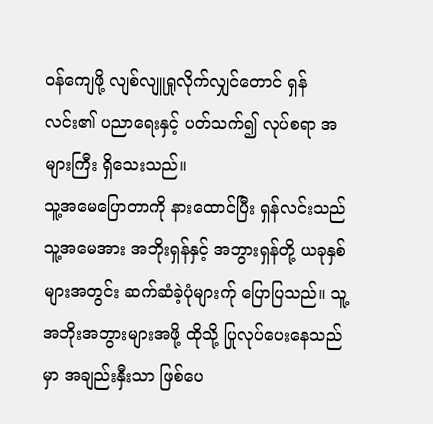ဝန်ကျေဖို့ လျစ်လျူရှုလိုက်လျှင်တောင် ရှန်လင်း၏ ပညာရေးနှင့် ပတ်သက်၍ လုပ်စရာ အများကြီး ရှိသေးသည်။
သူ့အမေပြောတာကို နားထောင်ပြီး ရှန်လင်းသည် သူ့အမေအား အဘိုးရှန်နှင့် အဘွားရှန်တို့ ယခုနှစ်များအတွင်း ဆက်ဆံခဲ့ပုံများက်ု ပြောပြသည်။ သူ့အဘိုးအဘွားများအဖို့ ထိုသို့ ပြုလုပ်ပေးနေသည်မှာ အချည်းနှီးသာ ဖြစ်ပေ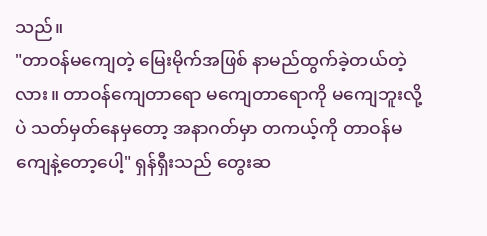သည်။
"တာဝန်မကျေတဲ့ မြေးမိုက်အဖြစ် နာမည်ထွက်ခဲ့တယ်တဲ့လား။ တာဝန်ကျေတာရော မကျေတာရောကို မကျေဘူးလို့ပဲ သတ်မှတ်နေမှတော့ အနာဂတ်မှာ တကယ့်ကို တာဝန်မကျေနဲ့တော့ပေါ့" ရှန်ရှီးသည် တွေးဆ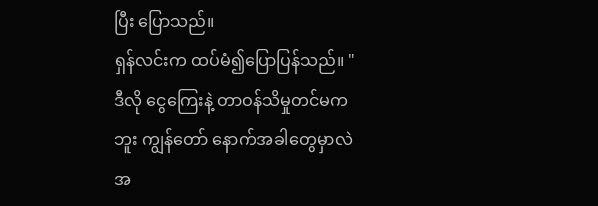ပြီး ပြောသည်။
ရှန်လင်းက ထပ်မံ၍ပြောပြန်သည်။ "ဒီလို ငွေကြေးနဲ့ တာဝန်သိမှုတင်မကဘူး ကျွန်တော် နောက်အခါတွေမှာလဲ အ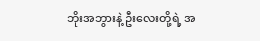ဘိုးအဘွားနဲ့ ဦးလေးတို့ရဲ့ အ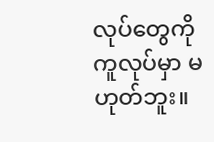လုပ်တွေကို ကူလုပ်မှာ မဟုတ်ဘူး။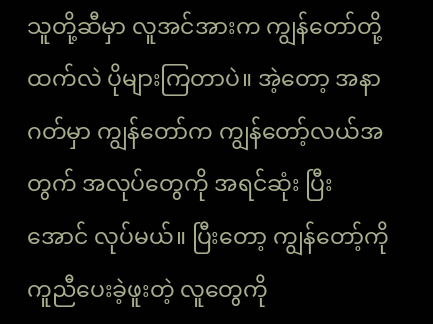သူတို့ဆီမှာ လူအင်အားက ကျွန်တော်တို့ထက်လဲ ပိုများကြတာပဲ။ အဲ့တော့ အနာဂတ်မှာ ကျွန်တော်က ကျွန်တော့်လယ်အတွက် အလုပ်တွေကို အရင်ဆုံး ပြီးအောင် လုပ်မယ်။ ပြီးတော့ ကျွန်တော့်ကို ကူညီပေးခဲ့ဖူးတဲ့ လူတွေကို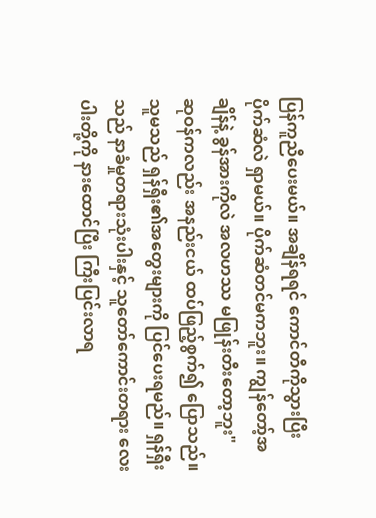ပြန်ကူညီပေးမယ်။ အချိန်ရရင် ကောင်တီကိုသွားပြီး ပိုက်ဆံလဲ ရှာမယ်။ ပိုက်ဆံတင်မကဘူး။ ကျွန်တော့်အချိန်နဲ့ ခွန်အားကိုလဲ အလဟဿ မဖြုန်းတီးတော့ဘူး"
ဆုဝန်ကလည်း အနည်းငယ် ထပ်ဖြည့်စွက်၍ ပြောသည်။ သူမသည် ရှန်ရှီး၏အတွေးများကို ပြင်ပေးရမည်။ ရှန်ရှီးသည် နာခံမှုတရားသုံးပါးနှင့် သူတော်ကောင်းတရား လေးပါးတို့ကို နားထောင်ပြီး ကြီးပြင်းလာရ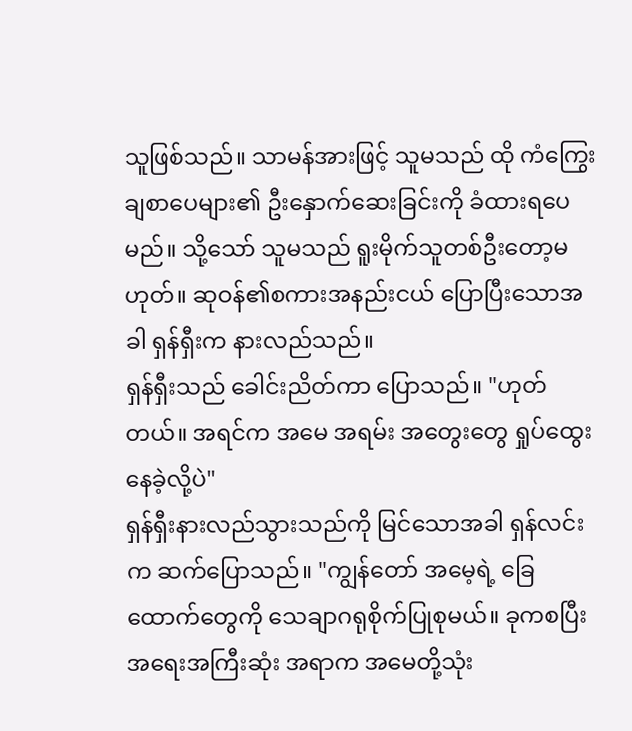သူဖြစ်သည်။ သာမန်အားဖြင့် သူမသည် ထို ကံကြွေးချစာပေများ၏ ဦးနှောက်ဆေးခြင်းကို ခံထားရပေမည်။ သို့သော် သူမသည် ရူးမိုက်သူတစ်ဦးတော့မဟုတ်။ ဆုဝန်၏စကားအနည်းငယ် ပြောပြီးသောအခါ ရှန်ရှီးက နားလည်သည်။
ရှန်ရှီးသည် ခေါင်းညိတ်ကာ ပြောသည်။ "ဟုတ်တယ်။ အရင်က အမေ အရမ်း အတွေးတွေ ရှုပ်ထွေးနေခဲ့လို့ပဲ"
ရှန်ရှီးနားလည်သွားသည်ကို မြင်သောအခါ ရှန်လင်းက ဆက်ပြောသည်။ "ကျွန်တော် အမေ့ရဲ့ ခြေထောက်တွေကို သေချာဂရုစိုက်ပြုစုမယ်။ ခုကစပြီး အရေးအကြီးဆုံး အရာက အမေတို့သုံး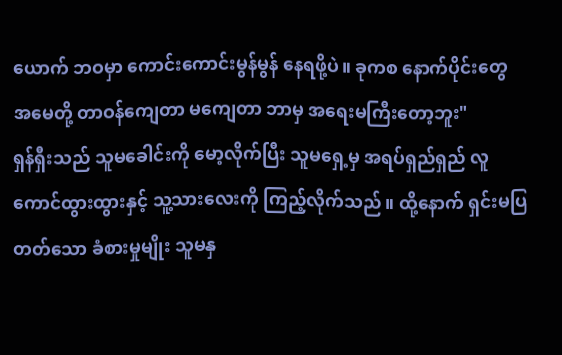ယောက် ဘဝမှာ ကောင်းကောင်းမွန်မွန် နေရဖို့ပဲ။ ခုကစ နောက်ပိုင်းတွေ အမေတို့ တာဝန်ကျေတာ မကျေတာ ဘာမှ အရေးမကြီးတော့ဘူး"
ရှန်ရှီးသည် သူမခေါင်းကို မော့လိုက်ပြီး သူမရှေ့မှ အရပ်ရှည်ရှည် လူကောင်ထွားထွားနှင့် သူ့သားလေးကို ကြည့်လိုက်သည်။ ထို့နောက် ရှင်းမပြတတ်သော ခံစားမှုမျိုး သူမနှ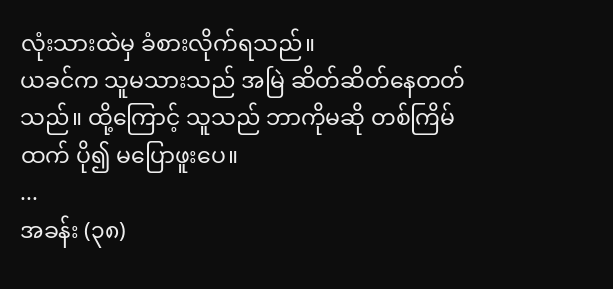လုံးသားထဲမှ ခံစားလိုက်ရသည်။
ယခင်က သူမသားသည် အမြဲ ဆိတ်ဆိတ်နေတတ်သည်။ ထို့ကြောင့် သူသည် ဘာကိုမဆို တစ်ကြိမ်ထက် ပို၍ မပြောဖူးပေ။
...
အခန်း (၃၈)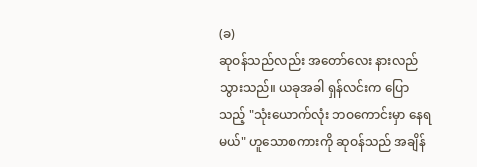(ခ)
ဆုဝန်သည်လည်း အတော်လေး နားလည်သွားသည်။ ယခုအခါ ရှန်လင်းက ပြောသည့် "သုံးယောက်လုံး ဘဝကောင်းမှာ နေရမယ်" ဟူသောစကားကို ဆုဝန်သည် အချိန်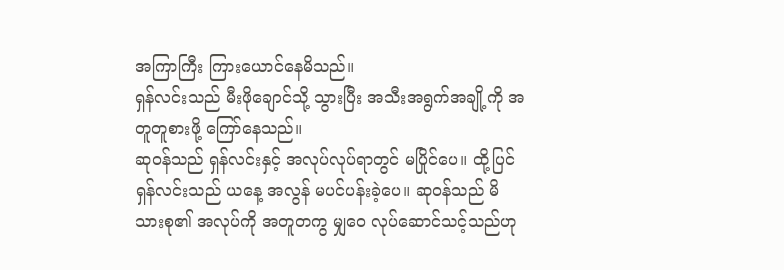အကြာကြီး ကြားယောင်နေမိသည်။
ရှန်လင်းသည် မီးဖိုချောင်သို့ သွားပြီး အသီးအရွက်အချို့ကို အတူတူစားဖို့ ကြော်နေသည်။
ဆုဝန်သည် ရှန်လင်းနှင့် အလုပ်လုပ်ရာတွင် မပြိုင်ပေ။ ထို့ပြင် ရှန်လင်းသည် ယနေ့ အလွန် မပင်ပန်းခဲ့ပေ။ ဆုဝန်သည် မိသားစု၏ အလုပ်ကို အတူတကွ မျှဝေ လုပ်ဆောင်သင့်သည်ဟု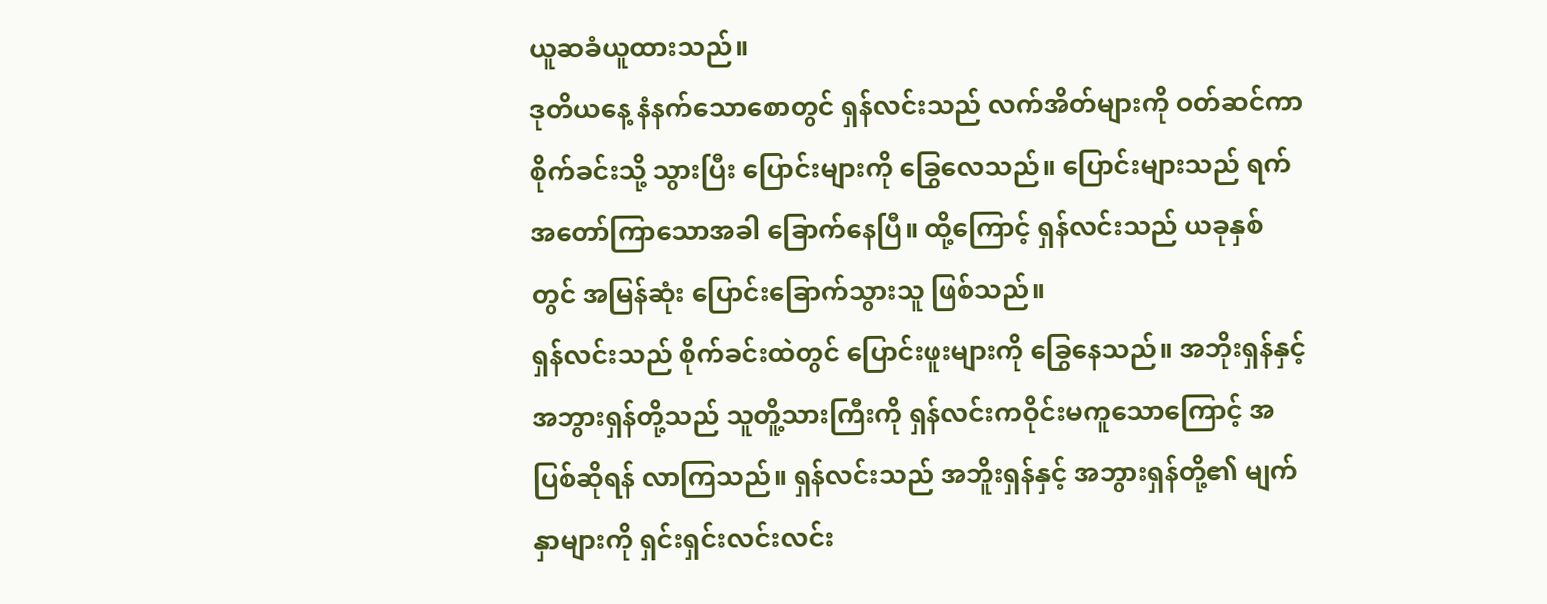ယူဆခံယူထားသည်။
ဒုတိယနေ့ နံနက်သောစောတွင် ရှန်လင်းသည် လက်အိတ်များကို ဝတ်ဆင်ကာ စိုက်ခင်းသို့ သွားပြီး ပြောင်းများကို ခြွေလေသည်။ ပြောင်းများသည် ရက်အတော်ကြာသောအခါ ခြောက်နေပြီ။ ထို့ကြောင့် ရှန်လင်းသည် ယခုနှစ်တွင် အမြန်ဆုံး ပြောင်းခြောက်သွားသူ ဖြစ်သည်။
ရှန်လင်းသည် စိုက်ခင်းထဲတွင် ပြောင်းဖူးများကို ခြွေနေသည်။ အဘိုးရှန်နှင့် အဘွားရှန်တို့သည် သူတိူ့သားကြီးကို ရှန်လင်းကဝိုင်းမကူသောကြောင့် အပြစ်ဆိုရန် လာကြသည်။ ရှန်လင်းသည် အဘိူးရှန်နှင့် အဘွားရှန်တို့၏ မျက်နှာများကို ရှင်းရှင်းလင်းလင်း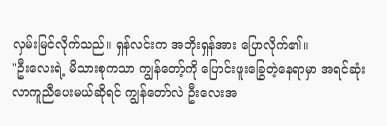လှမ်းမြင်လိုက်သည်။ ရှန်လင်းက အဘိုးရှန်အား ပြောလိုက်၏။
"ဦးလေးရဲ့ မိသားစုကသာ ကျွန်တော့်ကို ပြောင်းဖူးခြွေတဲ့နေရာမှာ အရင်ဆုံး လာကူညီပေးမယ်ဆိုရင် ကျွန်တော်လဲ ဦးလေးအ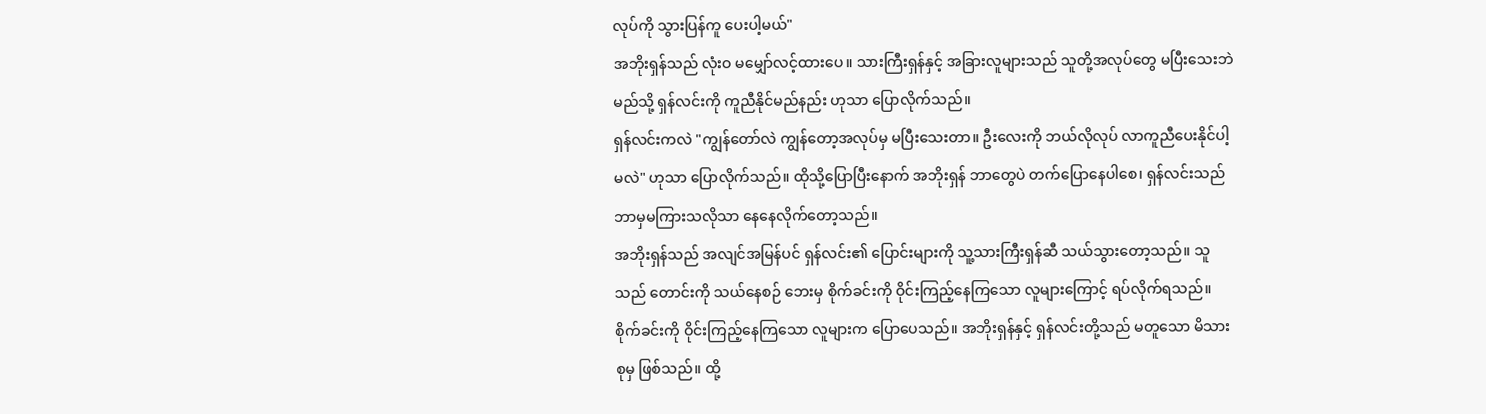လုပ်ကို သွားပြန်ကူ ပေးပါ့မယ်"
အဘိုးရှန်သည် လုံးဝ မမျှော်လင့်ထားပေ။ သားကြီးရှန်နှင့် အခြားလူများသည် သူတို့အလုပ်တွေ မပြီးသေးဘဲ မည်သို့ ရှန်လင်းကို ကူညီနိုင်မည်နည်း ဟုသာ ပြောလိုက်သည်။
ရှန်လင်းကလဲ "ကျွန်တော်လဲ ကျွန်တော့အလုပ်မှ မပြီးသေးတာ။ ဦးလေးကို ဘယ်လိုလုပ် လာကူညီပေးနိုင်ပါ့မလဲ" ဟုသာ ပြောလိုက်သည်။ ထိုသို့ပြောပြီးနောက် အဘိုးရှန် ဘာတွေပဲ တက်ပြောနေပါစေ၊ ရှန်လင်းသည် ဘာမှမကြားသလိုသာ နေနေလိုက်တော့သည်။
အဘိုးရှန်သည် အလျင်အမြန်ပင် ရှန်လင်း၏ ပြောင်းများကို သူ့သားကြီးရှန်ဆီ သယ်သွားတော့သည်။ သူသည် တောင်းကို သယ်နေစဉ် ဘေးမှ စိုက်ခင်းကို ဝိုင်းကြည့်နေကြသော လူများကြောင့် ရပ်လိုက်ရသည်။
စိုက်ခင်းကို ဝိုင်းကြည့်နေကြသော လူများက ပြောပေသည်။ အဘိုးရှန်နှင့် ရှန်လင်းတို့သည် မတူသော မိသားစုမှ ဖြစ်သည်။ ထို့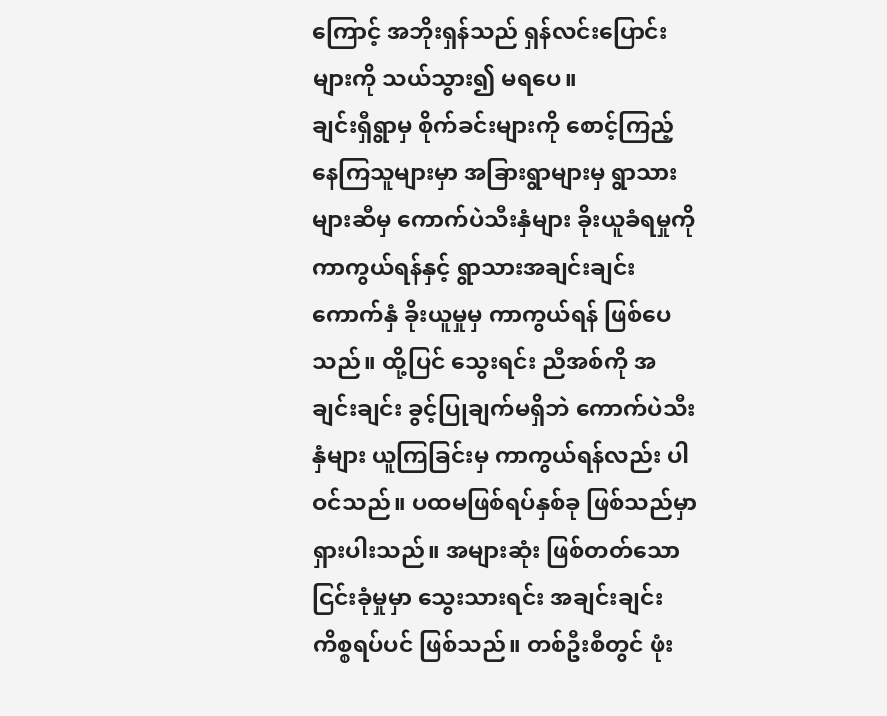ကြောင့် အဘိုးရှန်သည် ရှန်လင်းပြောင်းများကို သယ်သွား၍ မရပေ။
ချင်းရှီရွာမှ စိုက်ခင်းများကို စောင့်ကြည့်နေကြသူများမှာ အခြားရွာများမှ ရွာသားများဆီမှ ကောက်ပဲသီးနှံများ ခိုးယူခံရမှုကို ကာကွယ်ရန်နှင့် ရွာသားအချင်းချင်း ကောက်နှံ ခိုးယူမှုမှ ကာကွယ်ရန် ဖြစ်ပေသည်။ ထို့ပြင် သွေးရင်း ညီအစ်ကို အချင်းချင်း ခွင့်ပြုချက်မရှိဘဲ ကောက်ပဲသီးနှံများ ယူကြခြင်းမှ ကာကွယ်ရန်လည်း ပါဝင်သည်။ ပထမဖြစ်ရပ်နှစ်ခု ဖြစ်သည်မှာ ရှားပါးသည်။ အများဆုံး ဖြစ်တတ်သော ငြင်းခုံမှုမှာ သွေးသားရင်း အချင်းချင်း ကိစ္စရပ်ပင် ဖြစ်သည်။ တစ်ဦးစီတွင် ဖုံး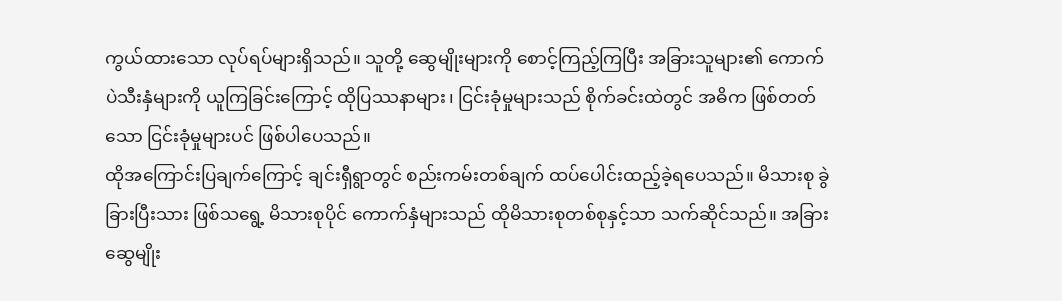ကွယ်ထားသော လုပ်ရပ်များရှိသည်။ သူတို့ ဆွေမျိုးများကို စောင့်ကြည့်ကြပြီး အခြားသူများ၏ ကောက်ပဲသီးနှံများကို ယူကြခြင်းကြောင့် ထိုပြဿနာများ၊ ငြင်းခုံမှုများသည် စိုက်ခင်းထဲတွင် အဓိက ဖြစ်တတ်သော ငြင်းခုံမှုများပင် ဖြစ်ပါပေသည်။
ထိုအကြောင်းပြချက်ကြောင့် ချင်းရှီရွာတွင် စည်းကမ်းတစ်ချက် ထပ်ပေါင်းထည့်ခဲ့ရပေသည်။ မိသားစု ခွဲခြားပြီးသား ဖြစ်သရွေ့ မိသားစုပိုင် ကောက်နှံများသည် ထိုမိသားစုတစ်စုနှင့်သာ သက်ဆိုင်သည်။ အခြားဆွေမျိုး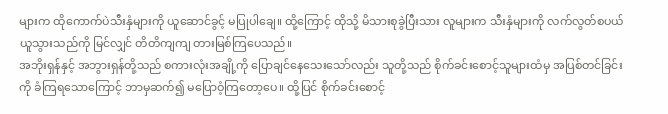များက ထိုကောက်ပဲသီးနှံများကို ယူဆောင်ခွင့် မပြုပါချေ။ ထို့ကြောင့် ထိုသို့ မိသားစုခွဲပြီးသား လူများက သီးနှံများကို လက်လွတ်စပယ် ယူသွားသည်ကို မြင်လျှင် တိတိကျကျ တားမြစ်ကြပေသည်။
အဘိုးရှန်နှင့် အဘွားရှန်တို့သည် စကားလုံးအချို့ကို ပြောချင်နေသေးသော်လည်း သူတို့သည် စိုက်ခင်းစောင့်သူများထံမှ အပြစ်တင်ခြင်းကို ခံကြရသောကြောင့် ဘာမှဆက်၍ မပြောဝံ့ကြတော့ပေ။ ထို့ပြင် စိုက်ခင်းစောင့်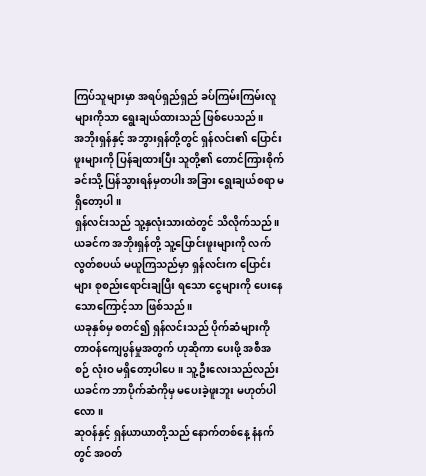ကြပ်သူများမှာ အရပ်ရှည်ရှည် ခပ်ကြမ်းကြမ်းလူများကိုသာ ရွေးချယ်ထားသည် ဖြစ်ပေသည်။
အဘိုးရှန်နှင့် အဘွားရှန်တို့တွင် ရှန်လင်း၏ ပြောင်းဖူးများကို ပြန်ချထားပြီး သူတို့၏ တောင်ကြားစိုက်ခင်းသို့ ပြန်သွားရန်မှတပါး အခြား ရွေးချယ်စရာ မရှိတော့ပါ။
ရှန်လင်းသည် သူ့နှလုံးသားထဲတွင် သိလိုက်သည်။ ယခင်က အဘိုးရှန်တို့ သူ့ပြောင်းဖူးများကို လက်လွတ်စပယ် မယူကြသည်မှာ ရှန်လင်းက ပြောင်းများ စုစည်းရောင်းချပြီး ရသော ငွေများကို ပေးနေသောကြောင့်သာ ဖြစ်သည်။
ယခုနှစ်မှ စတင်၍ ရှန်လင်းသည် ပိုက်ဆံများကို တာဝန်ကျေပွန်မှုအတွက် ဟုဆိုကာ ပေးဖို့ အစီအစဉ် လုံးဝ မရှိတော့ပါပေ။ သူ့ဦးလေးသည်လည်း ယခင်က ဘာပိုက်ဆံကိုမှ မပေးခဲ့ဖူးဘူး မဟုတ်ပါလော။
ဆုဝန်နှင့် ရှန်ယာယာတို့သည် နောက်တစ်နေ့ နံနက်တွင် အဝတ်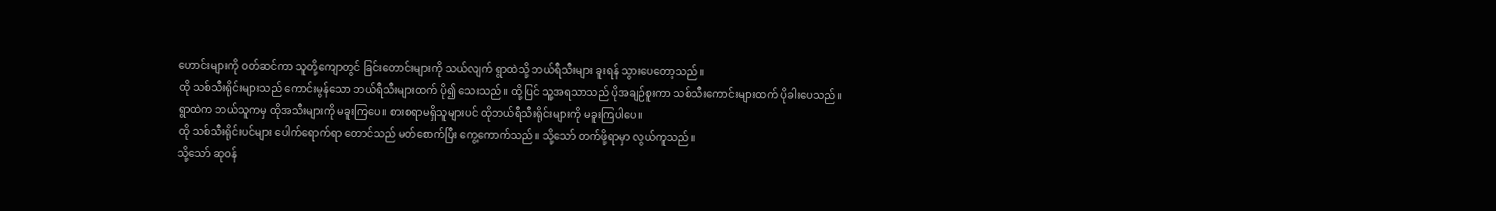ဟောင်းများကို ဝတ်ဆင်ကာ သူတို့ကျောတွင် ခြင်းတောင်းများကို သယ်လျက် ရွာထဲသို့ ဘယ်ရီသီးများ ခူးရန် သွားပေတော့သည်။
ထို သစ်သီးရိုင်းများသည် ကောင်းမွန်သော ဘယ်ရီသီးများထက် ပို၍ သေးသည်။ ထို့ပြင် သူ့အရသာသည် ပိုအချဉ်စူးကာ သစ်သီးကောင်းများထက် ပိုခါးပေသည်။ ရွာထဲက ဘယ်သူကမှ ထိုအသီးများကို မခူးကြပေ။ စားစရာမရှိသူများပင် ထိုဘယ်ရီသီးရိုင်းများကို မခူးကြပါပေ။
ထို သစ်သီးရိုင်းပင်များ ပေါက်ရောက်ရာ တောင်သည် မတ်စောက်ပြီး ကွေ့ကောက်သည်။ သို့သော် တက်ဖို့ရာမှာ လွယ်ကူသည်။
သို့သော် ဆုဝန်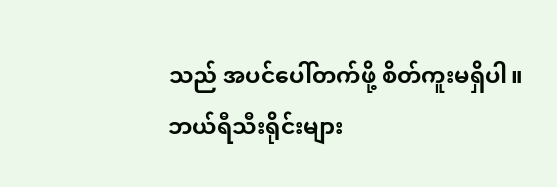သည် အပင်ပေါ်တက်ဖို့ စိတ်ကူးမရှိပါ။ ဘယ်ရီသီးရိုင်းများ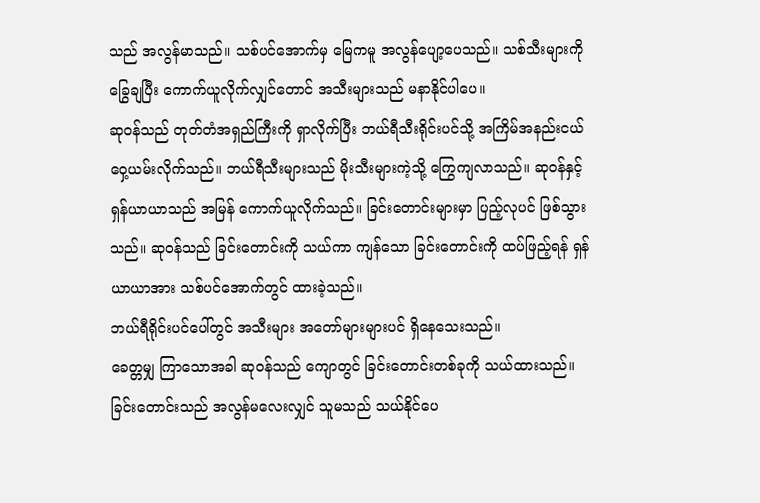သည် အလွန်မာသည်။ သစ်ပင်အောက်မှ မြေကမူ အလွန်ပျော့ပေသည်။ သစ်သီးများကို ခြွေချပြီး ကောက်ယူလိုက်လျှင်တောင် အသီးများသည် မနာနိုင်ပါပေ။
ဆုဝန်သည် တုတ်တံအရှည်ကြီးကို ရှာလိုက်ပြီး ဘယ်ရီသီးရိုင်းပင်သို့ အကြိမ်အနည်းငယ် ဝှေ့ယမ်းလိုက်သည်။ ဘယ်ရီသီးများသည် မိုးသီးများကဲ့သို့ ကြွေကျလာသည်။ ဆုဝန်နှင့် ရှန်ယာယာသည် အမြန် ကောက်ယူလိုက်သည်။ ခြင်းတောင်းများမှာ ပြည့်လုပင် ဖြစ်သွားသည်။ ဆုဝန်သည် ခြင်းတောင်းကို သယ်ကာ ကျန်သော ခြင်းတောင်းကို ထပ်ဖြည့်ရန် ရှန်ယာယာအား သစ်ပင်အောက်တွင် ထားခဲ့သည်။
ဘယ်ရီရိုင်းပင်ပေါ်တွင် အသီးများ အတော်များများပင် ရှိနေသေးသည်။
ခေတ္တမျှ ကြာသောအခါ ဆုဝန်သည် ကျောတွင် ခြင်းတောင်းတစ်ခုကို သယ်ထားသည်။ ခြင်းတောင်းသည် အလွန်မလေးလျှင် သူမသည် သယ်နိုင်ပေ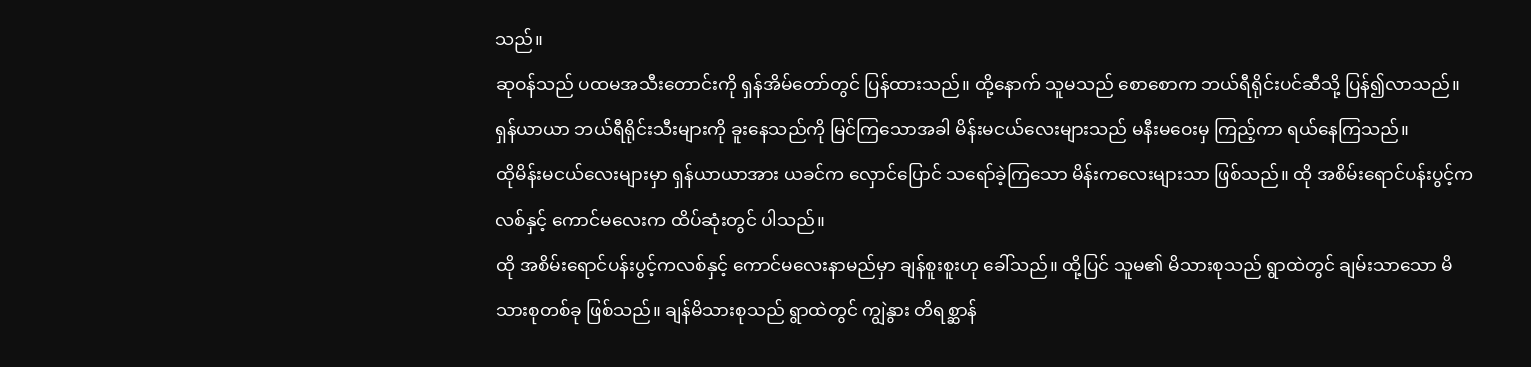သည်။
ဆုဝန်သည် ပထမအသီးတောင်းကို ရှန်အိမ်တော်တွင် ပြန်ထားသည်။ ထို့နောက် သူမသည် စောစောက ဘယ်ရီရိုင်းပင်ဆီသို့ ပြန်၍လာသည်။ ရှန်ယာယာ ဘယ်ရီရိုင်းသီးများကို ခူးနေသည်ကို မြင်ကြသောအခါ မိန်းမငယ်လေးများသည် မနီးမဝေးမှ ကြည့်ကာ ရယ်နေကြသည်။
ထိုမိန်းမငယ်လေးများမှာ ရှန်ယာယာအား ယခင်က လှောင်ပြောင် သရော်ခဲ့ကြသော မိန်းကလေးများသာ ဖြစ်သည်။ ထို အစိမ်းရောင်ပန်းပွင့်ကလစ်နှင့် ကောင်မလေးက ထိပ်ဆုံးတွင် ပါသည်။
ထို အစိမ်းရောင်ပန်းပွင့်ကလစ်နှင့် ကောင်မလေးနာမည်မှာ ချန်စူးစူးဟု ခေါ်သည်။ ထို့ပြင် သူမ၏ မိသားစုသည် ရွာထဲတွင် ချမ်းသာသော မိသားစုတစ်ခု ဖြစ်သည်။ ချန်မိသားစုသည် ရွာထဲတွင် ကျွဲနွား တိရစ္ဆာန်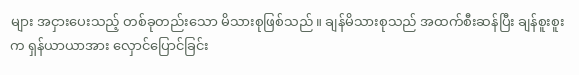များ အငှားပေးသည့် တစ်ခုတည်းသော မိသားစုဖြစ်သည်။ ချန်မိသားစုသည် အထက်စီးဆန်ပြီး ချန်စူးစူးက ရှန်ယာယာအား လှောင်ပြောင်ခြင်း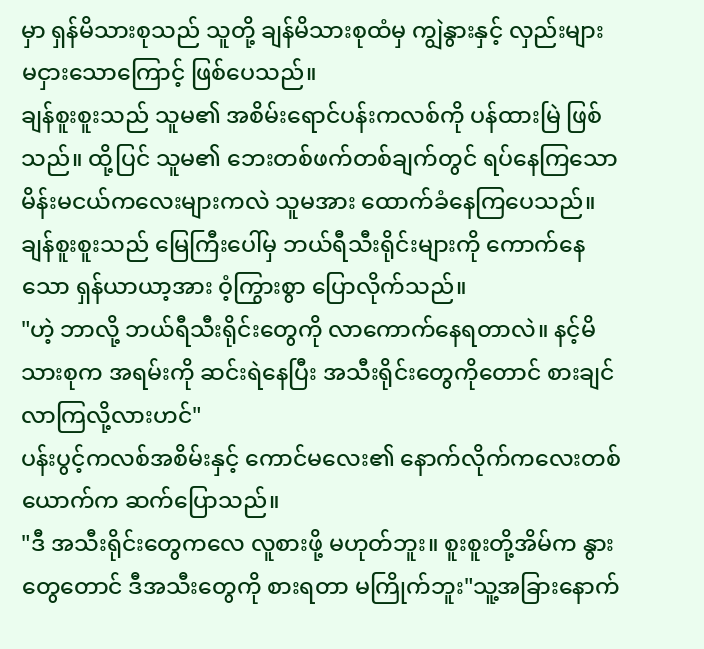မှာ ရှန်မိသားစုသည် သူတို့ ချန်မိသားစုထံမှ ကျွဲနွားနှင့် လှည်းများ မငှားသောကြောင့် ဖြစ်ပေသည်။
ချန်စူးစူးသည် သူမ၏ အစိမ်းရောင်ပန်းကလစ်ကို ပန်ထားမြဲ ဖြစ်သည်။ ထို့ပြင် သူမ၏ ဘေးတစ်ဖက်တစ်ချက်တွင် ရပ်နေကြသော မိန်းမငယ်ကလေးများကလဲ သူမအား ထောက်ခံနေကြပေသည်။
ချန်စူးစူးသည် မြေကြီးပေါ်မှ ဘယ်ရီသီးရိုင်းများကို ကောက်နေသော ရှန်ယာယာ့အား ဝံ့ကြွားစွာ ပြောလိုက်သည်။
"ဟဲ့ ဘာလို့ ဘယ်ရီသီးရိုင်းတွေကို လာကောက်နေရတာလဲ။ နင့်မိသားစုက အရမ်းကို ဆင်းရဲနေပြီး အသီးရိုင်းတွေကိုတောင် စားချင်လာကြလို့လားဟင်"
ပန်းပွင့်ကလစ်အစိမ်းနှင့် ကောင်မလေး၏ နောက်လိုက်ကလေးတစ်ယောက်က ဆက်ပြောသည်။
"ဒီ အသီးရိုင်းတွေကလေ လူစားဖို့ မဟုတ်ဘူး။ စူးစူးတို့အိမ်က နွားတွေတောင် ဒီအသီးတွေကို စားရတာ မကြိုက်ဘူး"သူ့အခြားနောက်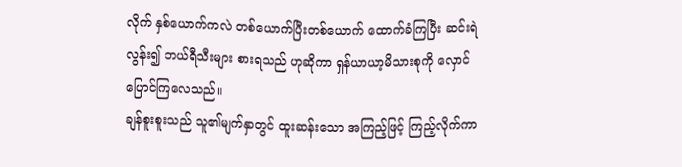လိုက် နှစ်ယောက်ကလဲ တစ်ယောက်ပြီးတစ်ယောက် ထောက်ခံကြပြီး ဆင်းရဲလွန်း၍ ဘယ်ရီသီးများ စားရသည် ဟုဆိုကာ ရှန်ယာယာ့မိသားစုကို လှောင်ပြောင်ကြလေသည်။
ချန်စူးစူးသည် သူ၏မျက်နှာတွင် ထူးဆန်းသော အကြည့်ဖြင့် ကြည့်လိုက်ကာ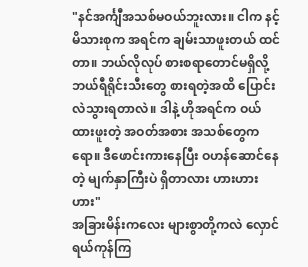"နင်အင်္ကျီအသစ်မဝယ်ဘူးလား။ ငါက နင့်မိသားစုက အရင်က ချမ်းသာဖူးတယ် ထင်တာ။ ဘယ်လိုလုပ် စားစရာတောင်မရှိလို့ ဘယ်ရီရိုင်းသီးတွေ စားရတဲ့အထိ ပြောင်းလဲသွားရတာလဲ။ ဒါနဲ့ ဟိုအရင်က ဝယ်ထားဖူးတဲ့ အဝတ်အစား အသစ်တွေကရော။ ဒီဖောင်းကားနေပြီး ဝဟန်ဆောင်နေတဲ့ မျက်နှာကြီးပဲ ရှိတာလား ဟားဟားဟား"
အခြားမိန်းကလေး များစွာတို့ကလဲ လှောင်ရယ်ကုန်ကြ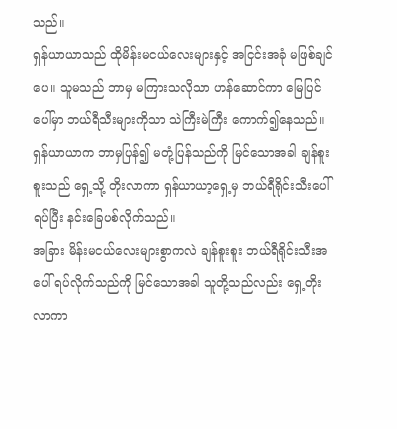သည်။
ရှန်ယာယာသည် ထိုမိန်းမငယ်လေးများနှင့် အငြင်းအခုံ မဖြစ်ချင်ပေ။ သူမသည် ဘာမှ မကြားသလိုသာ ဟန်ဆောင်ကာ မြေပြင်ပေါ်မှာ ဘယ်ရီသီးများကိုသာ သဲကြီးမဲကြီး ကောက်၍နေသည်။
ရှန်ယာယာက ဘာမှပြန်၍ မတုံ့ပြန်သည်ကို မြင်သောအခါ ချန်စူးစူးသည် ရှေ့သို့ တိုးလာကာ ရှန်ယာယာ့ရှေ့မှ ဘယ်ရီရိုင်းသီးပေါ်ရပ်ပြီး နင်းခြေပစ်လိုက်သည်။
အခြား မိန်းမငယ်လေးများစွာကလဲ ချန်စူးစူး ဘယ်ရီရိုင်းသီးအပေါ် ရပ်လိုက်သည်ကို မြင်သောအခါ သူတို့သည်လည်း ရှေ့တိုးလာကာ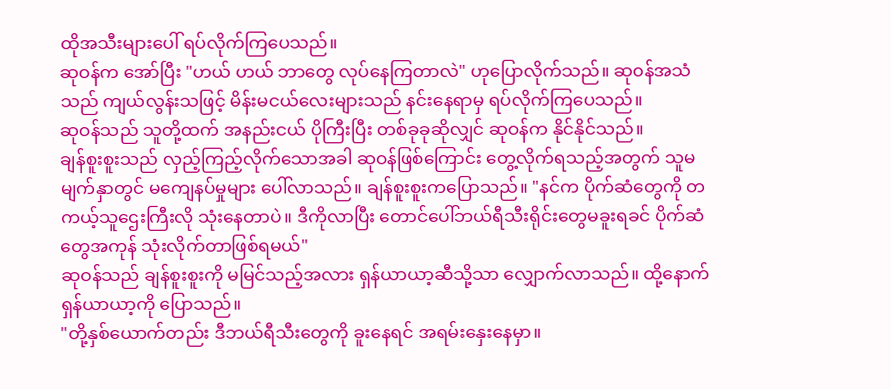ထိုအသီးများပေါ် ရပ်လိုက်ကြပေသည်။
ဆုဝန်က အော်ပြီး "ဟယ် ဟယ် ဘာတွေ လုပ်နေကြတာလဲ" ဟုပြောလိုက်သည်။ ဆု၀န်အသံသည် ကျယ်လွန်းသဖြင့် မိန်းမငယ်လေးများသည် နင်းနေရာမှ ရပ်လိုက်ကြပေသည်။
ဆုဝန်သည် သူတို့ထက် အနည်းငယ် ပိုကြီးပြီး တစ်ခုခုဆိုလျှင် ဆုဝန်က နိုင်နိုင်သည်။
ချန်စူးစူးသည် လှည့်ကြည့်လိုက်သောအခါ ဆုဝန်ဖြစ်ကြောင်း တွေ့လိုက်ရသည့်အတွက် သူမမျက်နှာတွင် မကျေနပ်မှုများ ပေါ်လာသည်။ ချန်စူးစူးကပြောသည်။ "နင်က ပိုက်ဆံတွေကို တကယ့်သူဌေးကြီးလို သုံးနေတာပဲ။ ဒီကိုလာပြီး တောင်ပေါ်ဘယ်ရီသီးရိုင်းတွေမခူးရခင် ပိုက်ဆံတွေအကုန် သုံးလိုက်တာဖြစ်ရမယ်"
ဆုဝန်သည် ချန်စူးစူးကို မမြင်သည့်အလား ရှန်ယာယာ့ဆီသို့သာ လျှောက်လာသည်။ ထို့နောက် ရှန်ယာယာ့ကို ပြောသည်။
"တို့နှစ်ယောက်တည်း ဒီဘယ်ရီသီးတွေကို ခူးနေရင် အရမ်းနှေးနေမှာ။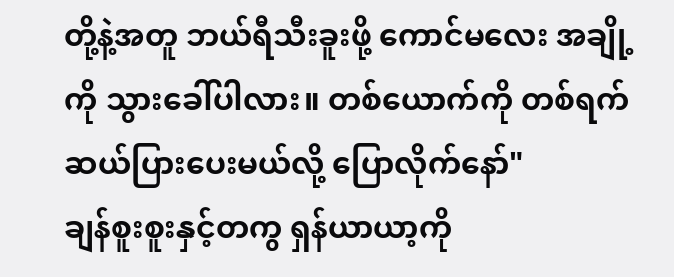တို့နဲ့အတူ ဘယ်ရီသီးခူးဖို့ ကောင်မလေး အချို့ကို သွားခေါ်ပါလား။ တစ်ယောက်ကို တစ်ရက် ဆယ်ပြားပေးမယ်လို့ ပြောလိုက်နော်"
ချန်စူးစူးနှင့်တကွ ရှန်ယာယာ့ကို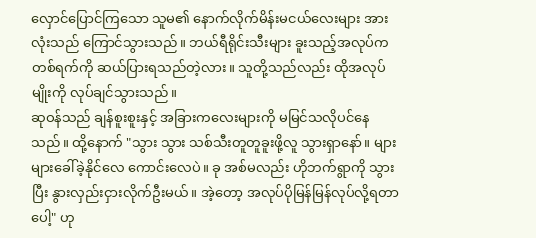လှောင်ပြောင်ကြသော သူမ၏ နောက်လိုက်မိန်းမငယ်လေးများ အားလုံးသည် ကြောင်သွားသည်။ ဘယ်ရီရိုင်းသီးများ ခူးသည့်အလုပ်က တစ်ရက်ကို ဆယ်ပြားရသည်တဲ့လား။ သူတို့သည်လည်း ထိုအလုပ်မျိုးကို လုပ်ချင်သွားသည်။
ဆုဝန်သည် ချန်စူးစူးနှင့် အခြားကလေးများကို မမြင်သလိုပင်နေသည်။ ထို့နောက် "သွား သွား သစ်သီးတူတူခူးဖို့လူ သွားရှာနော်။ များများခေါ်ခဲ့နိုင်လေ ကောင်းလေပဲ။ ခု အစ်မလည်း ဟိုဘက်ရွာကို သွားပြီး နွားလှည်းငှားလိုက်ဦးမယ်။ အဲ့တော့ အလုပ်ပိုမြန်မြန်လုပ်လို့ရတာပေါ့" ဟု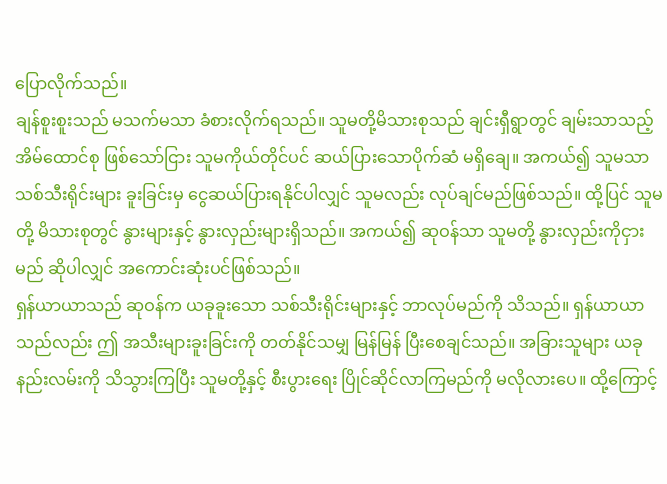ပြောလိုက်သည်။
ချန်စူးစူးသည် မသက်မသာ ခံစားလိုက်ရသည်။ သူမတို့မိသားစုသည် ချင်းရှီရွာတွင် ချမ်းသာသည့် အိမ်ထောင်စု ဖြစ်သော်ငြား သူမကိုယ်တိုင်ပင် ဆယ်ပြားသောပိုက်ဆံ မရှိချေ။ အကယ်၍ သူမသာ သစ်သီးရိုင်းများ ခူးခြင်းမှ ငွေဆယ်ပြားရနိုင်ပါလျှင် သူမလည်း လုပ်ချင်မည်ဖြစ်သည်။ ထို့ပြင် သူမတို့ မိသားစုတွင် နွားများနှင့် နွားလှည်းများရှိသည်။ အကယ်၍ ဆုဝန်သာ သူမတို့ နွားလှည်းကိုငှားမည် ဆိုပါလျှင် အကောင်းဆုံးပင်ဖြစ်သည်။
ရှန်ယာယာသည် ဆုဝန်က ယခုခူးသော သစ်သီးရိုင်းများနှင့် ဘာလုပ်မည်ကို သိသည်။ ရှန်ယာယာသည်လည်း ဤ အသီးများခူးခြင်းကို တတ်နိုင်သမျှ မြန်မြန် ပြီးစေချင်သည်။ အခြားသူများ ယခုနည်းလမ်းကို သိသွားကြပြီး သူမတို့နှင့် စီးပွားရေး ပြိုင်ဆိုင်လာကြမည်ကို မလိုလားပေ။ ထို့ကြောင့်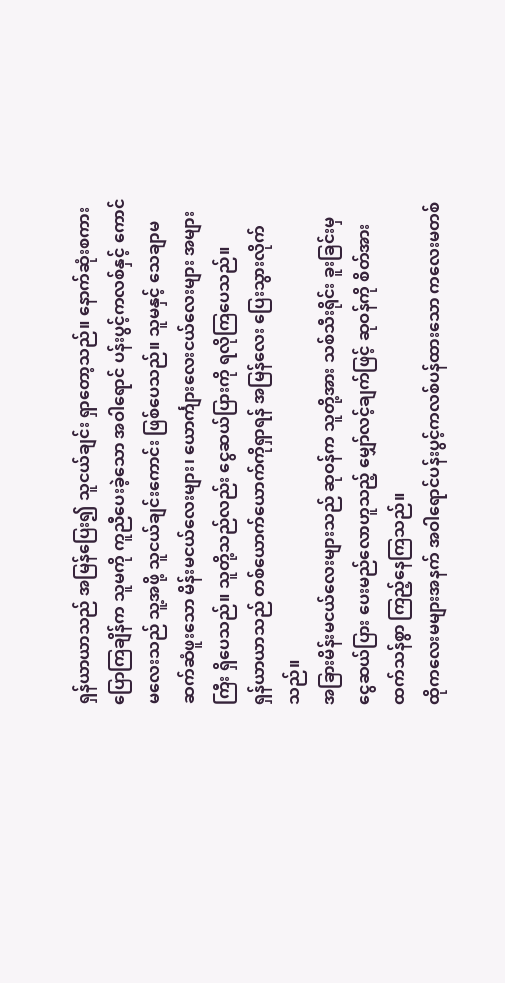ရှန်ယာယာသည် အမြန်ပြေး၍ သူငယ်ချင်း ရှာတော့သည်။ နောက်ဆုံးစကားပြောကြချိန်က သူမကို ကူညီပေးခဲ့သော အဝါရောင် ပန်းပွင့်ကလစ်နှင့် ကောင်မလေးသည် သူ့အဖို့ သူငယ်ချင်းကောင်း ဖြစ်ပေသည်။ သူမနှင့် သေချာမဆက်ဆံဖူးသော မိန်းမငယ်လေးများ၊ ယောင်္ကျားလေးငယ်လေးများ အများကြီး ရှိပေသည်။ သူတို့သည်လည်း ငွေဆယ်ပြားကို ရလိုကြပေသည်။
ရှန်ယာယာသည် တစ်ယောက်ယောက်ကိုရှာရန် အမြန်လေး ပြေးသွားလိုက်သည်။
အခြားမိန်းမငယ်လေးများသည် ဆုဝန်က သူတို့အား သစ်သီးရိုင်း ခူးခြင်းမှ ငွေဆယ်ပြား ပေးမည်လောဟူသည့် မျှော်လင့်ချက်ဖြင့် ဆုဝန်ကို စိတ်အားထက်သန်စွာ ကြည့်နေကြသည်။
ထိုကလေးမများအနက် အဝါရောင်ပန်းပွင့်ကလစ်ပန်ထားသော ကလေးမတစ်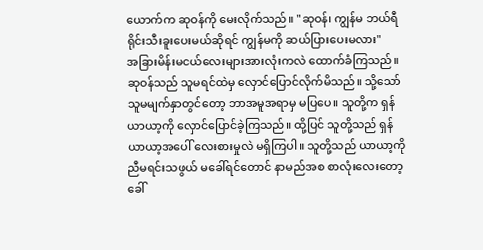ယောက်က ဆုဝန်ကို မေးလိုက်သည်။ "ဆုဝန်၊ ကျွန်မ ဘယ်ရီရိုင်းသီးခူးပေးမယ်ဆိုရင် ကျွန်မကို ဆယ်ပြားပေးမလား"
အခြားမိန်းမငယ်လေးများအားလုံးကလဲ ထောက်ခံကြသည်။
ဆုဝန်သည် သူမရင်ထဲမှ လှောင်ပြောင်လိုက်မိသည်။ သို့သော် သူမမျက်နှာတွင်တော့ ဘာအမူအရာမှ မပြပေ။ သူတို့က ရှန်ယာယာ့ကို လှောင်ပြောင်ခဲ့ကြသည်။ ထို့ပြင် သူတို့သည် ရှန်ယာယာ့အပေါ် လေးစားမှုလဲ မရှိကြပါ။ သူတို့သည် ယာယာ့ကို ညီမရင်းသဖွယ် မခေါ်ရင်တောင် နာမည်အစ စာလုံးလေးတော့ ခေါ်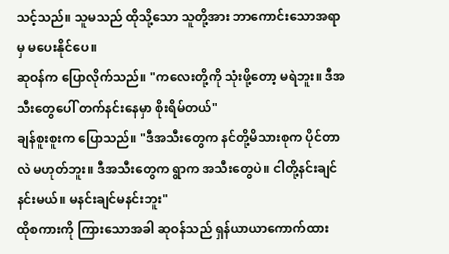သင့်သည်။ သူမသည် ထိုသို့သော သူတို့အား ဘာကောင်းသောအရာမှ မပေးနိုင်ပေ။
ဆုဝန်က ပြောလိုက်သည်။ "ကလေးတို့ကို သုံးဖို့တော့ မရဲဘူး။ ဒီအသီးတွေပေါ် တက်နင်းနေမှာ စိုးရိမ်တယ်"
ချန်စူးစူးက ပြောသည်။ "ဒီအသီးတွေက နင်တို့မိသားစုက ပိုင်တာလဲ မဟုတ်ဘူး။ ဒီအသီးတွေက ရွာက အသီးတွေပဲ။ ငါတို့နင်းချင် နင်းမယ်။ မနင်းချင်မနင်းဘူး"
ထိုစကားကို ကြားသောအခါ ဆုဝန်သည် ရှန်ယာယာကောက်ထား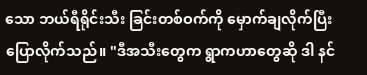သော ဘယ်ရီရိုင်းသီး ခြင်းတစ်ဝက်ကို မှောက်ချလိုက်ပြီး ပြောလိုက်သည်။ "ဒီအသီးတွေက ရွာကဟာတွေဆို ဒါ နင်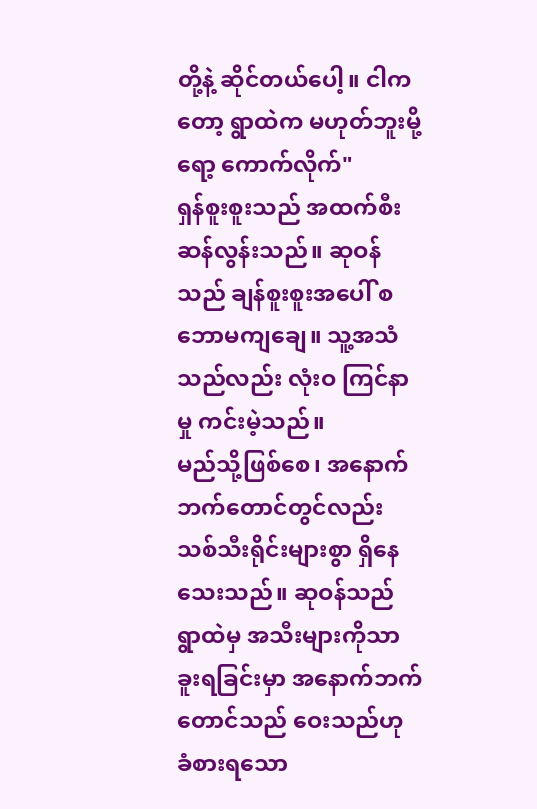တို့နဲ့ ဆိုင်တယ်ပေါ့။ ငါကတော့ ရွာထဲက မဟုတ်ဘူးမို့ ရော့ ကောက်လိုက်"
ရှန်စူးစူးသည် အထက်စီးဆန်လွန်းသည်။ ဆုဝန်သည် ချန်စူးစူးအပေါ် စဘောမကျချေ။ သူ့အသံသည်လည်း လုံးဝ ကြင်နာမှု ကင်းမဲ့သည်။
မည်သို့ဖြစ်စေ၊ အနောက်ဘက်တောင်တွင်လည်း သစ်သီးရိုင်းများစွာ ရှိနေသေးသည်။ ဆုဝန်သည် ရွာထဲမှ အသီးများကိုသာ ခူးရခြင်းမှာ အနောက်ဘက်တောင်သည် ဝေးသည်ဟု ခံစားရသော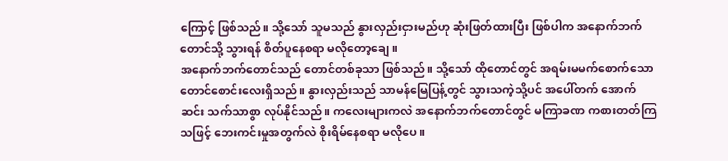ကြောင့် ဖြစ်သည်။ သို့သော် သူမသည် နွားလှည်းငှားမည်ဟု ဆုံးဖြတ်ထားပြီး ဖြစ်ပါက အနောက်ဘက်တောင်သို့ သွားရန် စိတ်ပူနေစရာ မလိုတော့ချေ။
အနောက်ဘက်တောင်သည် တောင်တစ်ခုသာ ဖြစ်သည်။ သို့သော် ထိုတောင်တွင် အရမ်းမမက်စောက်သော တောင်စောင်းလေးရှိသည်။ နွားလှည်းသည် သာမန်မြေပြန့်တွင် သွားသကဲ့သို့ပင် အပေါ်တက် အောက်ဆင်း သက်သာစွာ လုပ်နိုင်သည်။ ကလေးများကလဲ အနောက်ဘက်တောင်တွင် မကြာခဏ ကစားတတ်ကြသဖြင့် ဘေးကင်းမှုအတွက်လဲ စိုးရိမ်နေစရာ မလိုပေ။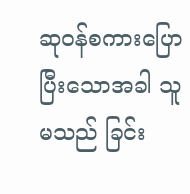ဆုဝန်စကားပြောပြီးသောအခါ သူမသည် ခြင်း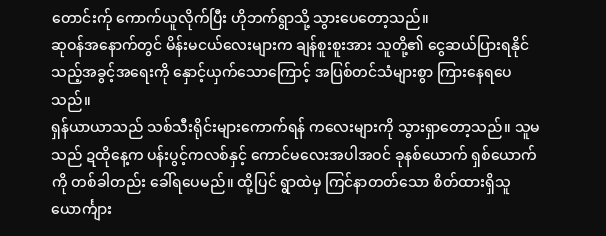တောင်းက်ု ကောက်ယူလိုက်ပြီး ဟိုဘက်ရွာသို့ သွားပေတော့သည်။
ဆုဝန်အနောက်တွင် မိန်းမငယ်လေးများက ချန်စူးစူးအား သူတို့၏ ငွေဆယ်ပြားရနိုင်သည့်အခွင့်အရေးကို နှောင့်ယှက်သောကြောင့် အပြစ်တင်သံများစွာ ကြားနေရပေသည်။
ရှန်ယာယာသည် သစ်သီးရိုင်းများကောက်ရန် ကလေးများကို သွားရှာတော့သည်။ သူမသည် ဍထိုနေ့က ပန်းပွင့်ကလစ်နှင့် ကောင်မလေးအပါအဝင် ခုနစ်ယောက် ရှစ်ယောက်ကို တစ်ခါတည်း ခေါ်ရပေမည်။ ထို့ပြင် ရွာထဲမှ ကြင်နာတတ်သော စိတ်ထားရှိသူ ယောင်္ကျား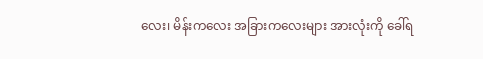လေး၊ မိန်းကလေး အခြားကလေးများ အားလုံးကို ခေါ်ရ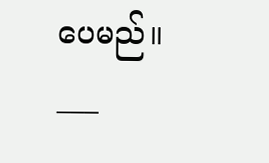ပေမည်။
___